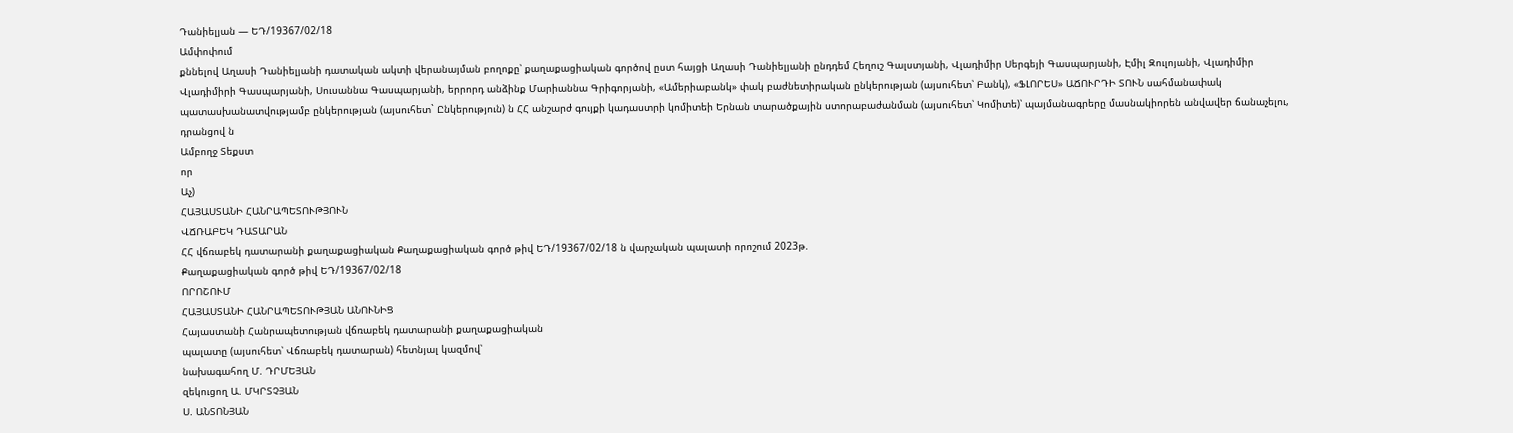Դանիելյան — ԵԴ/19367/02/18
Ամփոփում
քննելով Աղասի Դանիելյանի դատական ակտի վերանայման բողոքը՝ քաղաքացիական գործով ըստ հայցի Աղասի Դանիելյանի ընդդեմ Հեղուշ Գալստյանի, Վլադիմիր Սերգեյի Գասպարյանի, Էմիլ Զուլոյանի, Վլադիմիր Վլադիմիրի Գասպարյանի, Սուսաննա Գասպարյանի, երրորդ անձինք Մարիաննա Գրիգորյանի, «Ամերիաբանկ» փակ բաժնետիրական ընկերության (այսուհետ՝ Բանկ), «ՖԼՈՐԵՍ» ԱՃՈՒՐԴԻ ՏՈՒՆ սահմանափակ պատասխանատվությամբ ընկերության (այսուհետ` Ընկերություն) ն ՀՀ անշարժ գույքի կադաստրի կոմիտեի Երնան տարածքային ստորաբաժանման (այսուհետ՝ Կոմիտե)՝ պայմանագրերը մասնակիորեն անվավեր ճանաչելու, դրանցով ն
Ամբողջ Տեքստ
որ
Աչ)
ՀԱՅԱՍՏԱՆԻ ՀԱՆՐԱՊԵՏՈՒԹՅՈՒՆ
ՎՃՌԱԲԵԿ ԴԱՏԱՐԱՆ
ՀՀ վճռաբեկ դատարանի քաղաքացիական Քաղաքացիական գործ թիվ ԵԴ/19367/02/18 ն վարչական պալատի որոշում 2023թ.
Քաղաքացիական գործ թիվ ԵԴ/19367/02/18
ՈՐՈՇՈՒՄ
ՀԱՅԱՍՏԱՆԻ ՀԱՆՐԱՊԵՏՈՒԹՅԱՆ ԱՆՈՒՆԻՑ
Հայաստանի Հանրապետության վճռաբեկ դատարանի քաղաքացիական
պալատը (այսուհետ՝ Վճռաբեկ դատարան) հետնյալ կազմով՝
նախագահող Մ. ԴՐՄԵՅԱՆ
զեկուցող Ա. ՄԿՐՏՉՅԱՆ
Ս. ԱՆՏՈՆՅԱՆ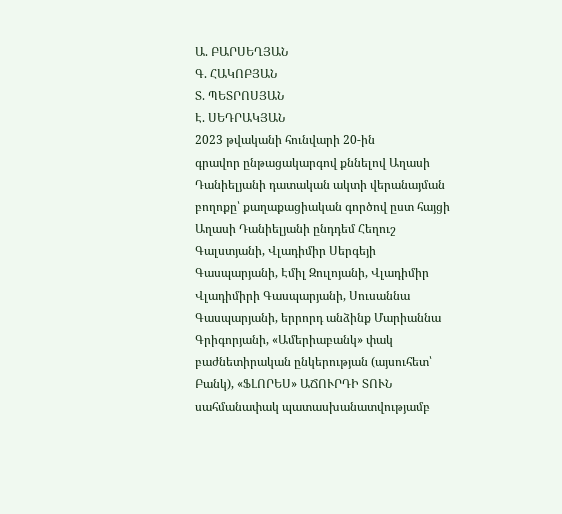Ա. ԲԱՐՍԵՂՅԱՆ
Գ. ՀԱԿՈԲՅԱՆ
Տ. ՊԵՏՐՈՍՅԱՆ
Է. ՍԵԴՐԱԿՅԱՆ
2023 թվականի հունվարի 20-ին
գրավոր ընթացակարգով քննելով Աղասի Դանիելյանի դատական ակտի վերանայման բողոքը՝ քաղաքացիական գործով ըստ հայցի Աղասի Դանիելյանի ընդդեմ Հեղուշ Գալստյանի, Վլադիմիր Սերգեյի Գասպարյանի, Էմիլ Զուլոյանի, Վլադիմիր Վլադիմիրի Գասպարյանի, Սուսաննա Գասպարյանի, երրորդ անձինք Մարիաննա Գրիգորյանի, «Ամերիաբանկ» փակ բաժնետիրական ընկերության (այսուհետ՝ Բանկ), «ՖԼՈՐԵՍ» ԱՃՈՒՐԴԻ ՏՈՒՆ սահմանափակ պատասխանատվությամբ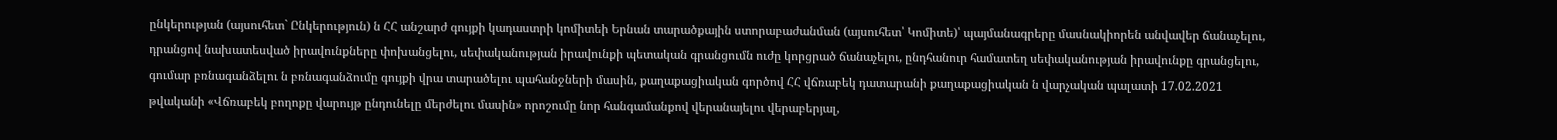ընկերության (այսուհետ` Ընկերություն) ն ՀՀ անշարժ գույքի կադաստրի կոմիտեի Երնան տարածքային ստորաբաժանման (այսուհետ՝ Կոմիտե)՝ պայմանագրերը մասնակիորեն անվավեր ճանաչելու, դրանցով նախատեսված իրավունքները փոխանցելու, սեփականության իրավունքի պետական գրանցումն ուժը կորցրած ճանաչելու, ընդհանուր համատեղ սեփականության իրավունքը գրանցելու, գումար բռնագանձելու ն բռնագանձումը գույքի վրա տարածելու պահանջների մասին, քաղաքացիական գործով ՀՀ վճռաբեկ դատարանի քաղաքացիական ն վարչական պալատի 17.02.2021 թվականի «Վճռաբեկ բողոքը վարույթ ընդունելը մերժելու մասին» որոշումը նոր հանգամանքով վերանայելու վերաբերյալ,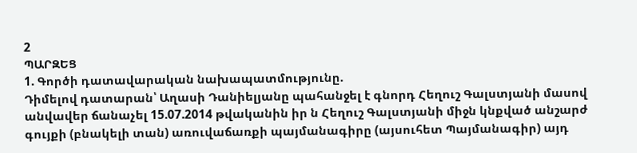2
ՊԱՐԶԵՑ
1. Գործի դատավարական նախապատմությունը.
Դիմելով դատարան՝ Աղասի Դանիելյանը պահանջել է գնորդ Հեղուշ Գալստյանի մասով անվավեր ճանաչել 15.07.2014 թվականին իր ն Հեղուշ Գալստյանի միջն կնքված անշարժ գույքի (բնակելի տան) առուվաճառքի պայմանագիրը (այսուհետ Պայմանագիր) այդ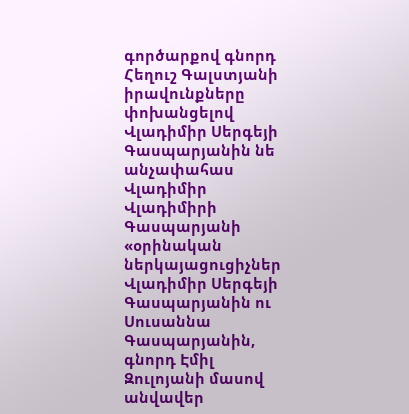գործարքով գնորդ Հեղուշ Գալստյանի իրավունքները փոխանցելով Վլադիմիր Սերգեյի Գասպարյանին նե անչափահաս Վլադիմիր Վլադիմիրի Գասպարյանի «օրինական ներկայացուցիչներ Վլադիմիր Սերգեյի Գասպարյանին ու Սուսաննա Գասպարյանին, գնորդ Էմիլ Զուլոյանի մասով անվավեր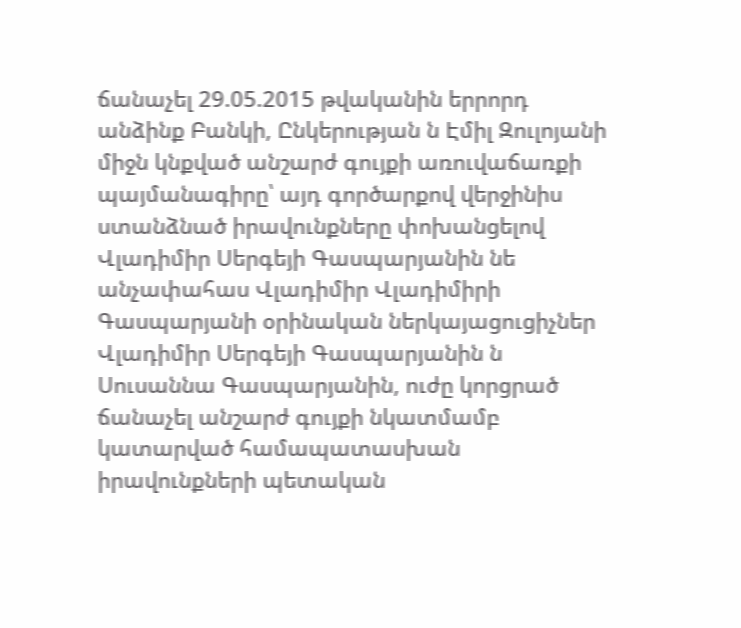ճանաչել 29.05.2015 թվականին երրորդ անձինք Բանկի, Ընկերության ն Էմիլ Զուլոյանի միջն կնքված անշարժ գույքի առուվաճառքի պայմանագիրը՝ այդ գործարքով վերջինիս ստանձնած իրավունքները փոխանցելով Վլադիմիր Սերգեյի Գասպարյանին նե անչափահաս Վլադիմիր Վլադիմիրի Գասպարյանի օրինական ներկայացուցիչներ Վլադիմիր Սերգեյի Գասպարյանին ն Սուսաննա Գասպարյանին, ուժը կորցրած ճանաչել անշարժ գույքի նկատմամբ կատարված համապատասխան իրավունքների պետական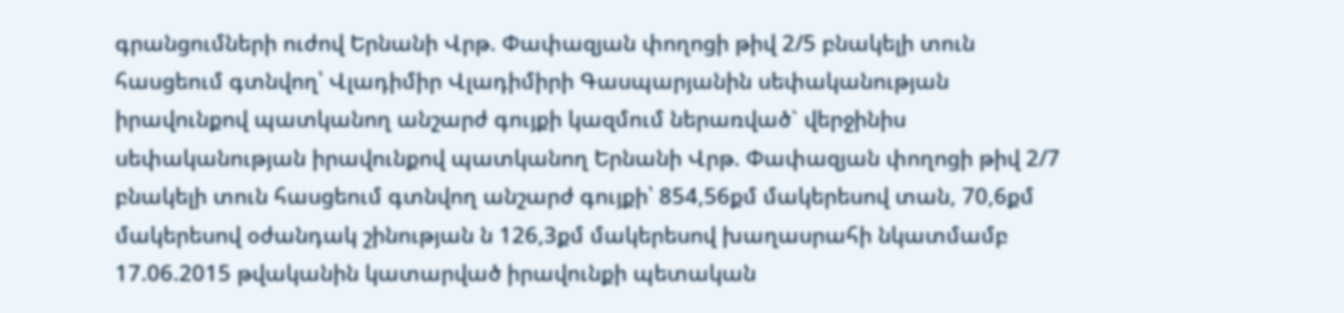գրանցումների ուժով Երնանի Վրթ. Փափազյան փողոցի թիվ 2/5 բնակելի տուն հասցեում գտնվող՝ Վլադիմիր Վլադիմիրի Գասպարյանին սեփականության իրավունքով պատկանող անշարժ գույքի կազմում ներառված` վերջինիս սեփականության իրավունքով պատկանող Երնանի Վրթ. Փափազյան փողոցի թիվ 2/7 բնակելի տուն հասցեում գտնվող անշարժ գույքի՝ 854,56քմ մակերեսով տան, 70,6քմ մակերեսով օժանդակ շինության ն 126,3քմ մակերեսով խաղասրահի նկատմամբ 17.06.2015 թվականին կատարված իրավունքի պետական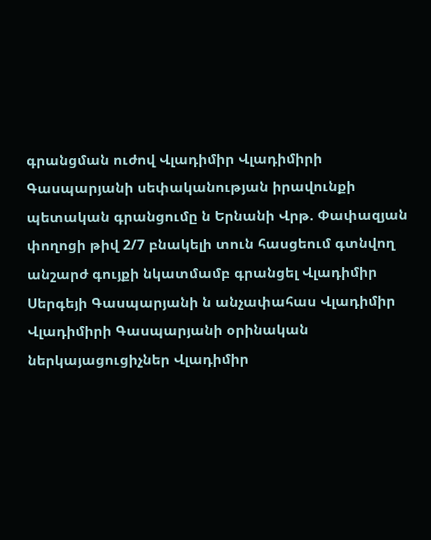գրանցման ուժով Վլադիմիր Վլադիմիրի Գասպարյանի սեփականության իրավունքի պետական գրանցումը ն Երնանի Վրթ. Փափազյան փողոցի թիվ 2/7 բնակելի տուն հասցեում գտնվող անշարժ գույքի նկատմամբ գրանցել Վլադիմիր Սերգեյի Գասպարյանի ն անչափահաս Վլադիմիր Վլադիմիրի Գասպարյանի օրինական ներկայացուցիչներ Վլադիմիր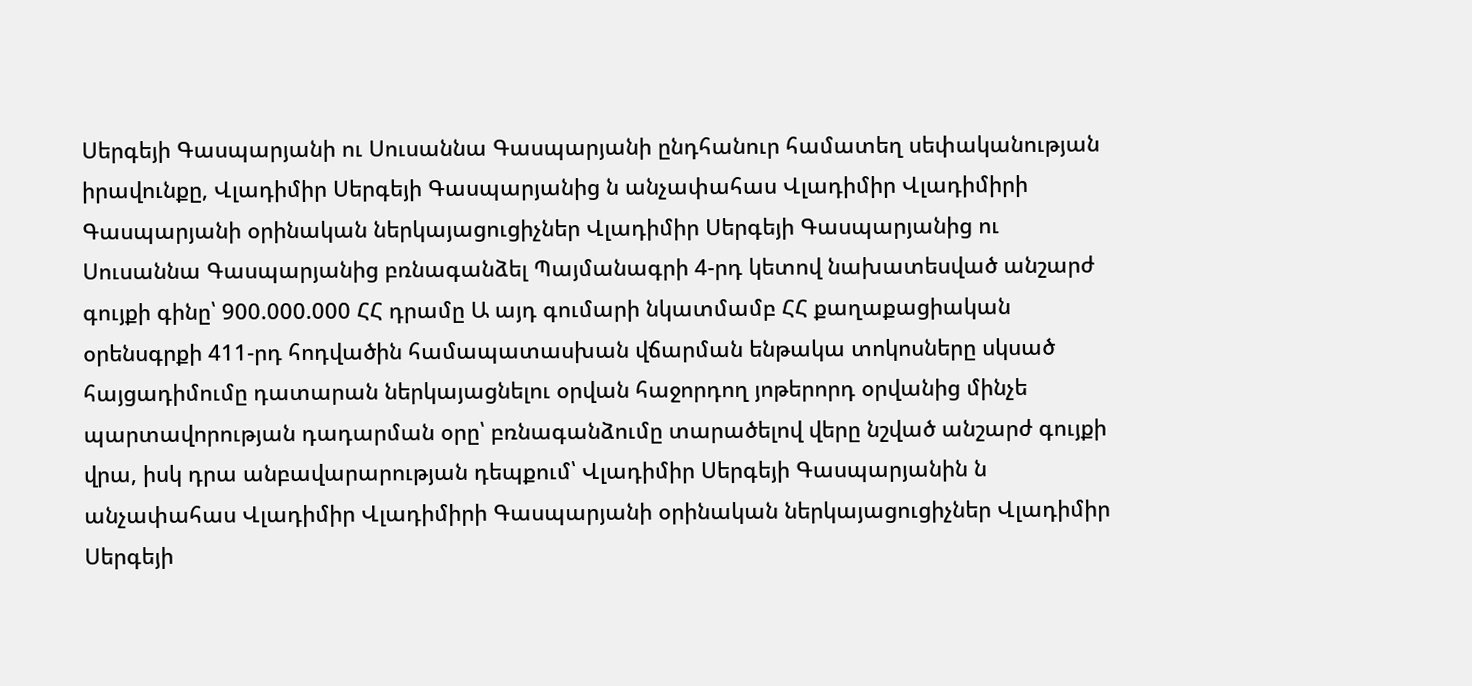Սերգեյի Գասպարյանի ու Սուսաննա Գասպարյանի ընդհանուր համատեղ սեփականության իրավունքը, Վլադիմիր Սերգեյի Գասպարյանից ն անչափահաս Վլադիմիր Վլադիմիրի Գասպարյանի օրինական ներկայացուցիչներ Վլադիմիր Սերգեյի Գասպարյանից ու Սուսաննա Գասպարյանից բռնագանձել Պայմանագրի 4-րդ կետով նախատեսված անշարժ գույքի գինը՝ 900.000.000 ՀՀ դրամը Ա այդ գումարի նկատմամբ ՀՀ քաղաքացիական օրենսգրքի 411-րդ հոդվածին համապատասխան վճարման ենթակա տոկոսները սկսած հայցադիմումը դատարան ներկայացնելու օրվան հաջորդող յոթերորդ օրվանից մինչե պարտավորության դադարման օրը՝ բռնագանձումը տարածելով վերը նշված անշարժ գույքի վրա, իսկ դրա անբավարարության դեպքում՝ Վլադիմիր Սերգեյի Գասպարյանին ն անչափահաս Վլադիմիր Վլադիմիրի Գասպարյանի օրինական ներկայացուցիչներ Վլադիմիր Սերգեյի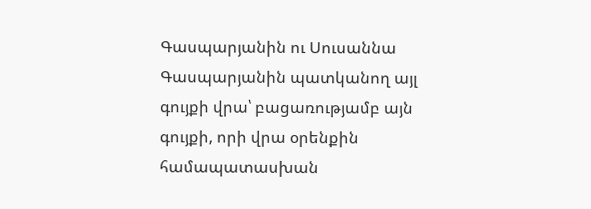Գասպարյանին ու Սուսաննա Գասպարյանին պատկանող այլ գույքի վրա՝ բացառությամբ այն գույքի, որի վրա օրենքին համապատասխան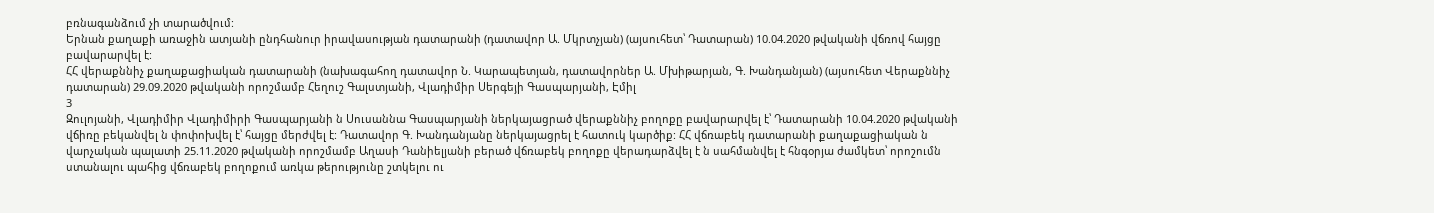բռնագանձում չի տարածվում:
Երնան քաղաքի առաջին ատյանի ընդհանուր իրավասության դատարանի (դատավոր Ա. Մկրտչյան) (այսուհետ՝ Դատարան) 10.04.2020 թվականի վճռով հայցը բավարարվել է:
ՀՀ վերաքննիչ քաղաքացիական դատարանի (նախագահող դատավոր Ն. Կարապետյան, դատավորներ Ա. Մխիթարյան, Գ. Խանդանյան) (այսուհետ Վերաքննիչ դատարան) 29.09.2020 թվականի որոշմամբ Հեղուշ Գալստյանի, Վլադիմիր Սերգեյի Գասպարյանի, Էմիլ
3
Զուլոյանի, Վլադիմիր Վլադիմիրի Գասպարյանի ն Սուսաննա Գասպարյանի ներկայացրած վերաքննիչ բողոքը բավարարվել է՝ Դատարանի 10.04.2020 թվականի վճիռը բեկանվել ն փոփոխվել է՝ հայցը մերժվել է: Դատավոր Գ. Խանդանյանը ներկայացրել է հատուկ կարծիք: ՀՀ վճռաբեկ դատարանի քաղաքացիական ն վարչական պալատի 25.11.2020 թվականի որոշմամբ Աղասի Դանիելյանի բերած վճռաբեկ բողոքը վերադարձվել է ն սահմանվել է հնգօրյա ժամկետ՝ որոշումն ստանալու պահից վճռաբեկ բողոքում առկա թերությունը շտկելու ու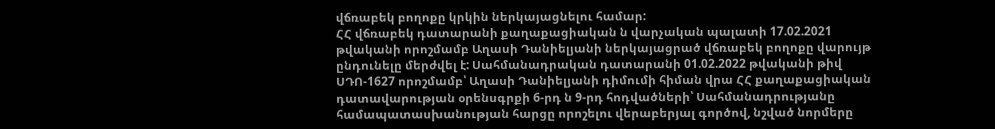վճռաբեկ բողոքը կրկին ներկայացնելու համար:
ՀՀ վճռաբեկ դատարանի քաղաքացիական ն վարչական պալատի 17.02.2021 թվականի որոշմամբ Աղասի Դանիելյանի ներկայացրած վճռաբեկ բողոքը վարույթ ընդունելը մերժվել է: Սահմանադրական դատարանի 01.02.2022 թվականի թիվ ՍԴՈ-1627 որոշմամբ՝ Աղասի Դանիելյանի դիմումի հիման վրա ՀՀ քաղաքացիական դատավարության օրենսգրքի 6-րդ ն 9-րդ հոդվածների՝ Սահմանադրությանը համապատասխանության հարցը որոշելու վերաբերյալ գործով, նշված նորմերը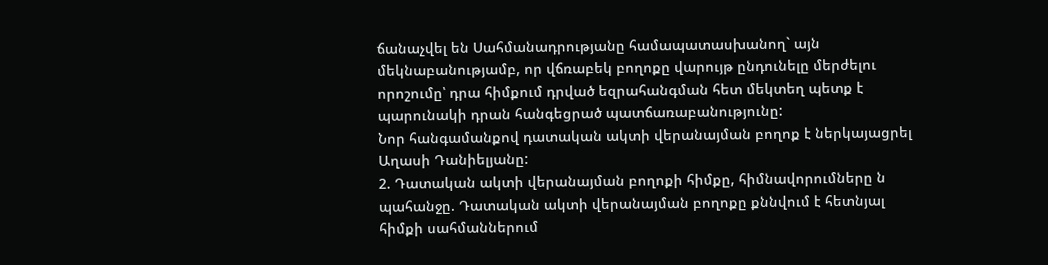ճանաչվել են Սահմանադրությանը համապատասխանող` այն մեկնաբանությամբ, որ վճռաբեկ բողոքը վարույթ ընդունելը մերժելու որոշումը՝ դրա հիմքում դրված եզրահանգման հետ մեկտեղ պետք է պարունակի դրան հանգեցրած պատճառաբանությունը:
Նոր հանգամանքով դատական ակտի վերանայման բողոք է ներկայացրել Աղասի Դանիելյանը:
2. Դատական ակտի վերանայման բողոքի հիմքը, հիմնավորումները ն պահանջը. Դատական ակտի վերանայման բողոքը քննվում է հետնյալ հիմքի սահմաններում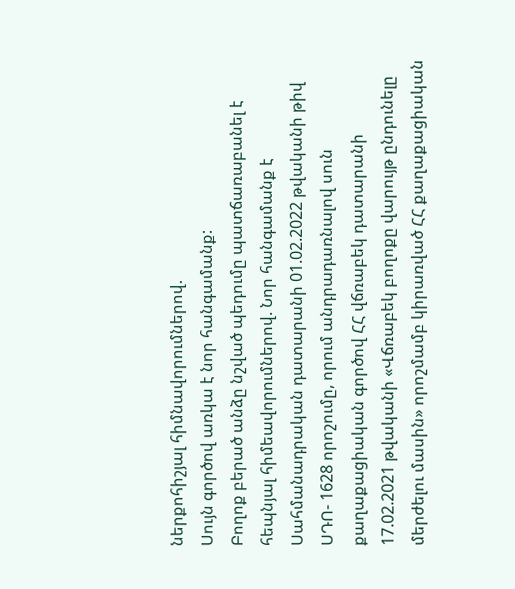ներքոհիշյալ հիմնավորումներով.
Սույն գործով առկա է նոր հանգամանք:
Բողոք բերած անձը նշված պեդումը պատճառաբանել է հեպնյալ հիմեավորումներով. Նոր հանգամանք է Սահմանադրական դատարանի 01.02.2022 թվականի թիվ ՍԴՈ- 1628 որոշումը, որում անդրադառնալով սուն քաղաքացիական գործով ՀՀ վճռաբեկ դատարանի 17.02.2021 թվականի «Վճռաբեկ բողոքը վարույթ ընդունելը մերժելու մասին» որոշմամբ կիրառված ՀՀ քաղաքացիական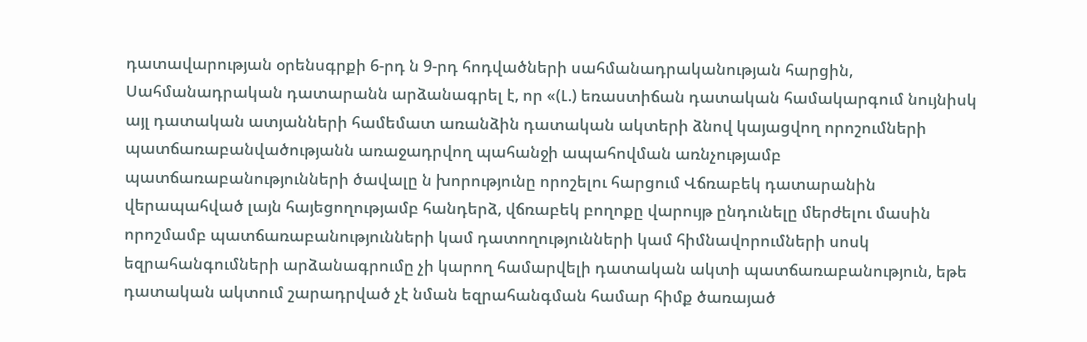դատավարության օրենսգրքի 6-րդ ն 9-րդ հոդվածների սահմանադրականության հարցին, Սահմանադրական դատարանն արձանագրել է, որ «(Լ.) եռաստիճան դատական համակարգում նույնիսկ այլ դատական ատյանների համեմատ առանձին դատական ակտերի ձնով կայացվող որոշումների պատճառաբանվածությանն առաջադրվող պահանջի ապահովման առնչությամբ պատճառաբանությունների ծավալը ն խորությունը որոշելու հարցում Վճռաբեկ դատարանին վերապահված լայն հայեցողությամբ հանդերձ, վճռաբեկ բողոքը վարույթ ընդունելը մերժելու մասին որոշմամբ պատճառաբանությունների կամ դատողությունների կամ հիմնավորումների սոսկ եզրահանգումների արձանագրումը չի կարող համարվելի դատական ակտի պատճառաբանություն, եթե դատական ակտում շարադրված չէ նման եզրահանգման համար հիմք ծառայած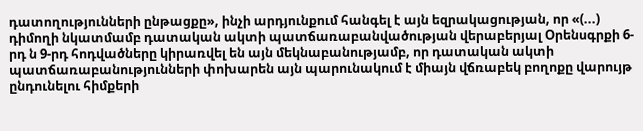դատողությունների ընթացքը», ինչի արդյունքում հանգել է այն եզրակացության, որ «(...) դիմողի նկատմամբ դատական ակտի պատճառաբանվածության վերաբերյալ Օրենսգրքի 6-րդ ն 9-րդ հոդվածները կիրառվել են այն մեկնաբանությամբ, որ դատական ակտի պատճառաբանությունների փոխարեն այն պարունակում է միայն վճռաբեկ բողոքը վարույթ ընդունելու հիմքերի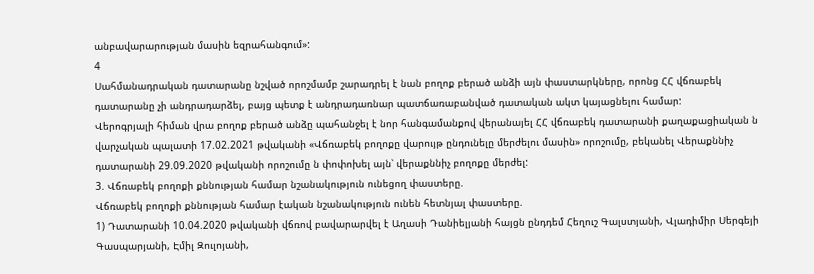անբավարարության մասին եզրահանգում»:
4
Սահմանադրական դատարանը նշված որոշմամբ շարադրել է նան բողոք բերած անձի այն փաստարկները, որոնց ՀՀ վճռաբեկ դատարանը չի անդրադարձել, բայց պետք է անդրադառնար պատճառաբանված դատական ակտ կայացնելու համար:
Վերոգրյալի հիման վրա բողոք բերած անձը պահանջել է նոր հանգամանքով վերանայել ՀՀ վճռաբեկ դատարանի քաղաքացիական ն վարչական պալատի 17.02.2021 թվականի «Վճռաբեկ բողոքը վարույթ ընդունելը մերժելու մասին» որոշումը, բեկանել Վերաքննիչ դատարանի 29.09.2020 թվականի որոշումը ն փոփոխել այն՝ վերաքննիչ բողոքը մերժել:
3. Վճռաբեկ բողոքի քննության համար նշանակություն ունեցող փաստերը.
Վճռաբեկ բողոքի քննության համար էական նշանակություն ունեն հետնյալ փաստերը.
1) Դատարանի 10.04.2020 թվականի վճռով բավարարվել է Աղասի Դանիելյանի հայցն ընդդեմ Հեղուշ Գալստյանի, Վլադիմիր Սերգեյի Գասպարյանի, Էմիլ Զուլոյանի,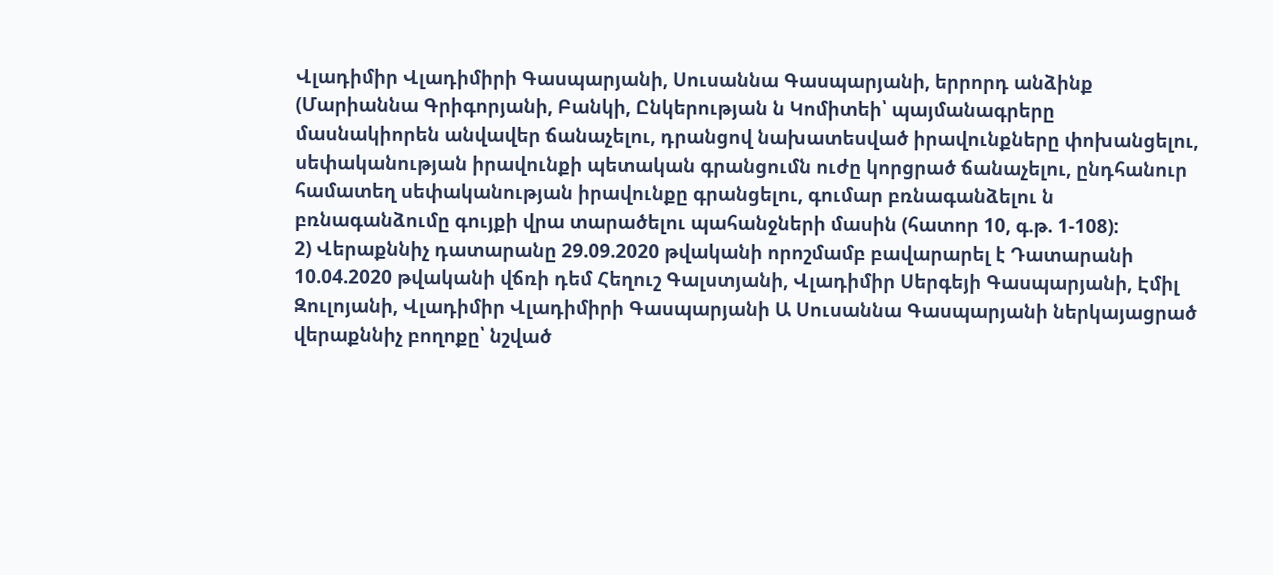Վլադիմիր Վլադիմիրի Գասպարյանի, Սուսաննա Գասպարյանի, երրորդ անձինք (Մարիաննա Գրիգորյանի, Բանկի, Ընկերության ն Կոմիտեի՝ պայմանագրերը մասնակիորեն անվավեր ճանաչելու, դրանցով նախատեսված իրավունքները փոխանցելու, սեփականության իրավունքի պետական գրանցումն ուժը կորցրած ճանաչելու, ընդհանուր համատեղ սեփականության իրավունքը գրանցելու, գումար բռնագանձելու ն բռնագանձումը գույքի վրա տարածելու պահանջների մասին (հատոր 10, գ.թ. 1-108):
2) Վերաքննիչ դատարանը 29.09.2020 թվականի որոշմամբ բավարարել է Դատարանի 10.04.2020 թվականի վճռի դեմ Հեղուշ Գալստյանի, Վլադիմիր Սերգեյի Գասպարյանի, Էմիլ Զուլոյանի, Վլադիմիր Վլադիմիրի Գասպարյանի Ա Սուսաննա Գասպարյանի ներկայացրած վերաքննիչ բողոքը՝ նշված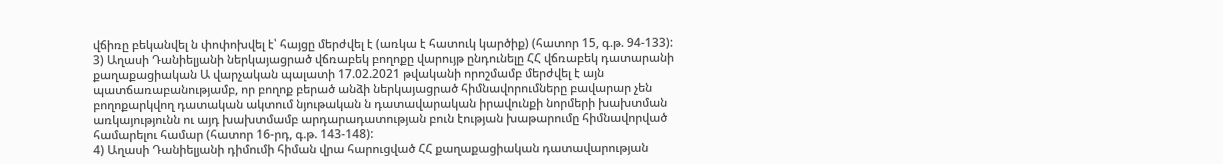վճիռը բեկանվել ն փոփոխվել է՝ հայցը մերժվել է (առկա է հատուկ կարծիք) (հատոր 15, գ.թ. 94-133):
3) Աղասի Դանիելյանի ներկայացրած վճռաբեկ բողոքը վարույթ ընդունելը ՀՀ վճռաբեկ դատարանի քաղաքացիական Ա վարչական պալատի 17.02.2021 թվականի որոշմամբ մերժվել է այն պատճառաբանությամբ, որ բողոք բերած անձի ներկայացրած հիմնավորումները բավարար չեն բողոքարկվող դատական ակտում նյութական ն դատավարական իրավունքի նորմերի խախտման առկայությունն ու այդ խախտմամբ արդարադատության բուն էության խաթարումը հիմնավորված համարելու համար (հատոր 16-րդ, գ.թ. 143-148):
4) Աղասի Դանիելյանի դիմումի հիման վրա հարուցված ՀՀ քաղաքացիական դատավարության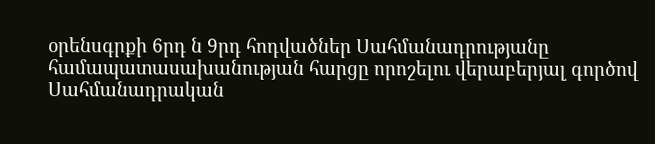օրենսգրքի 6րդ ն 9րդ հոդվածներ Սահմանադրությանը համապատասախանության հարցը որոշելու վերաբերյալ գործով Սահմանադրական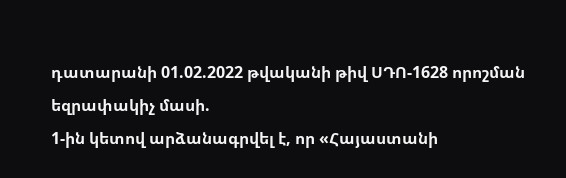դատարանի 01.02.2022 թվականի թիվ ՍԴՈ-1628 որոշման եզրափակիչ մասի.
1-ին կետով արձանագրվել է, որ «Հայաստանի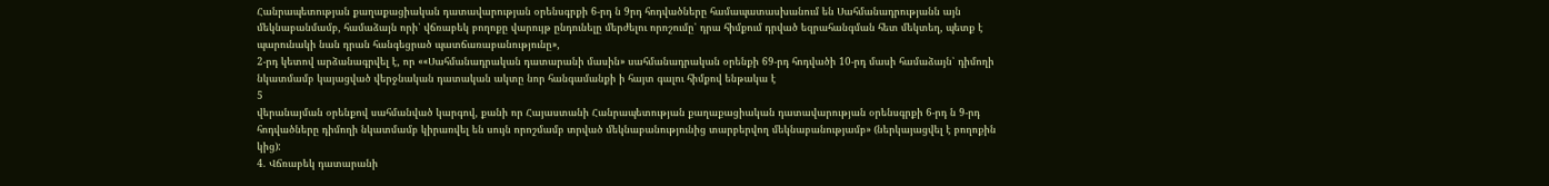Հանրապետության քաղաքացիական դատավարության օրենսգրքի 6-րդ ն 9րդ հոդվածները համապատասխանում են Սահմանադրությանն այն մեկնաբանմամբ, համաձայն որի՝ վճռաբեկ բողոքը վարույթ ընդունելը մերժելու որոշումը՝ դրա հիմքում դրված եզրահանգման հետ մեկտեղ, պետք է պարունակի նան դրան հանգեցրած պատճառաբանությունը»,
2-րդ կետով արձանագրվել է, որ ««Սահմանադրական դատարանի մասին» սահմանադրական օրենքի 69-րդ հոդվածի 10-րդ մասի համաձայն՝ դիմողի նկատմամբ կայացված վերջնական դատական ակտը նոր հանգամանքի ի հայտ գալու հիմքով ենթակա է
5
վերանայման օրենքով սահմանված կարգով, քանի որ Հայաստանի Հանրապետության քաղաքացիական դատավարության օրենսգրքի 6-րդ ն 9-րդ հոդվածները դիմողի նկատմամբ կիրառվել են սույն որոշմամբ տրված մեկնաբանությունից տարբերվող մեկնաբանությամբ» (ներկայացվել է բողոքին կից):
4. Վճռաբեկ դատարանի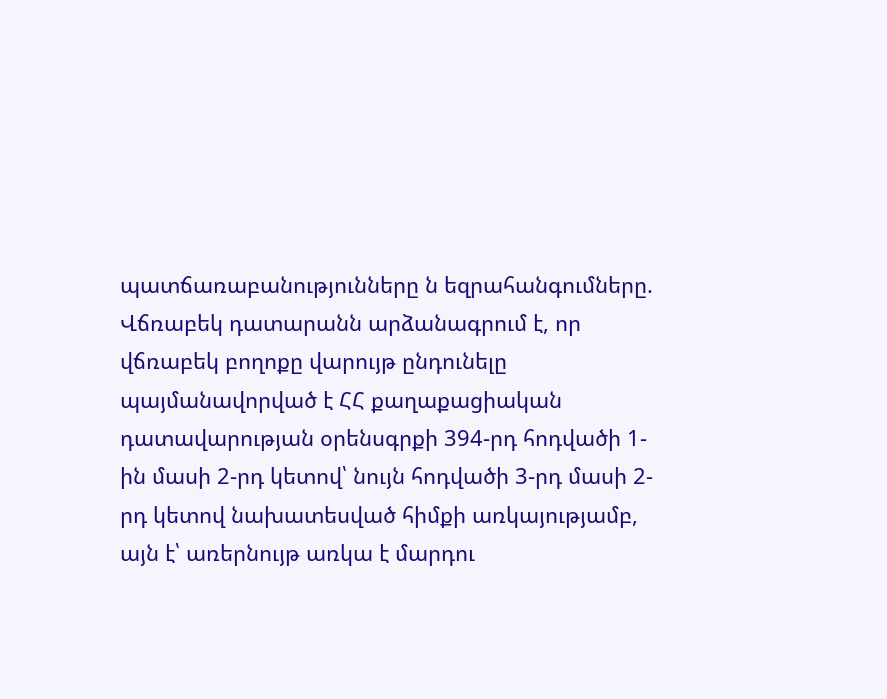պատճառաբանությունները ն եզրահանգումները.
Վճռաբեկ դատարանն արձանագրում է, որ վճռաբեկ բողոքը վարույթ ընդունելը պայմանավորված է ՀՀ քաղաքացիական դատավարության օրենսգրքի 394-րդ հոդվածի 1-ին մասի 2-րդ կետով՝ նույն հոդվածի 3-րդ մասի 2-րդ կետով նախատեսված հիմքի առկայությամբ, այն է՝ առերնույթ առկա է մարդու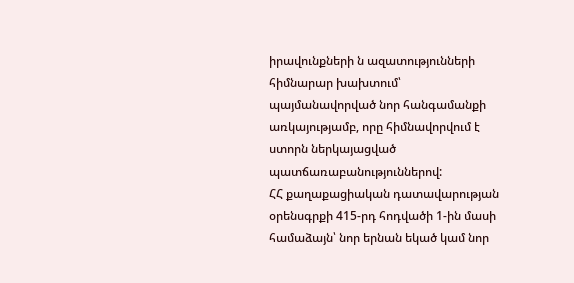իրավունքների ն ազատությունների հիմնարար խախտում՝ պայմանավորված նոր հանգամանքի առկայությամբ, որը հիմնավորվում է ստորն ներկայացված պատճառաբանություններով:
ՀՀ քաղաքացիական դատավարության օրենսգրքի 415-րդ հոդվածի 1-ին մասի համաձայն՝ նոր երնան եկած կամ նոր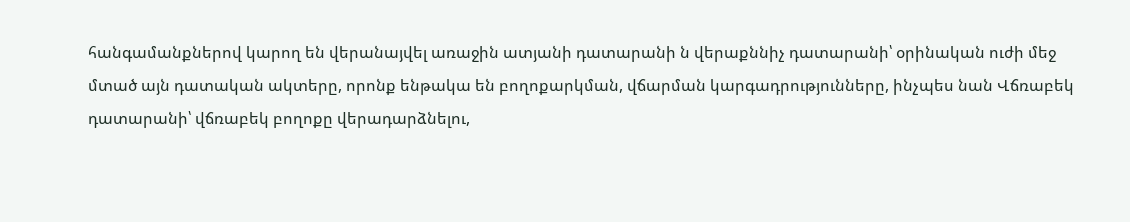հանգամանքներով կարող են վերանայվել առաջին ատյանի դատարանի ն վերաքննիչ դատարանի՝ օրինական ուժի մեջ մտած այն դատական ակտերը, որոնք ենթակա են բողոքարկման, վճարման կարգադրությունները, ինչպես նան Վճռաբեկ դատարանի՝ վճռաբեկ բողոքը վերադարձնելու,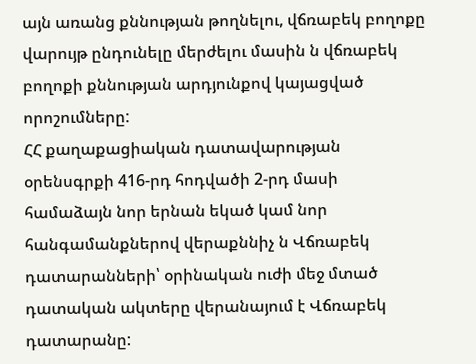այն առանց քննության թողնելու, վճռաբեկ բողոքը վարույթ ընդունելը մերժելու մասին ն վճռաբեկ բողոքի քննության արդյունքով կայացված որոշումները:
ՀՀ քաղաքացիական դատավարության օրենսգրքի 416-րդ հոդվածի 2-րդ մասի համաձայն նոր երնան եկած կամ նոր հանգամանքներով վերաքննիչ ն Վճռաբեկ դատարանների՝ օրինական ուժի մեջ մտած դատական ակտերը վերանայում է Վճռաբեկ դատարանը: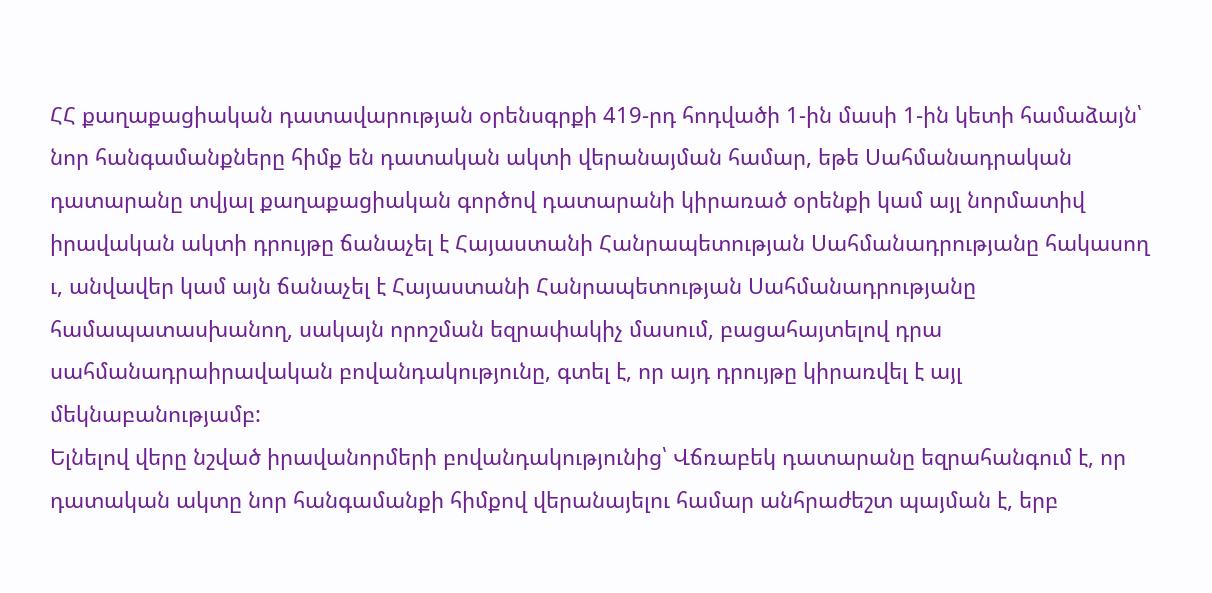ՀՀ քաղաքացիական դատավարության օրենսգրքի 419-րդ հոդվածի 1-ին մասի 1-ին կետի համաձայն՝ նոր հանգամանքները հիմք են դատական ակտի վերանայման համար, եթե Սահմանադրական դատարանը տվյալ քաղաքացիական գործով դատարանի կիրառած օրենքի կամ այլ նորմատիվ իրավական ակտի դրույթը ճանաչել է Հայաստանի Հանրապետության Սահմանադրությանը հակասող ւ, անվավեր կամ այն ճանաչել է Հայաստանի Հանրապետության Սահմանադրությանը համապատասխանող, սակայն որոշման եզրափակիչ մասում, բացահայտելով դրա սահմանադրաիրավական բովանդակությունը, գտել է, որ այդ դրույթը կիրառվել է այլ մեկնաբանությամբ:
Ելնելով վերը նշված իրավանորմերի բովանդակությունից՝ Վճռաբեկ դատարանը եզրահանգում է, որ դատական ակտը նոր հանգամանքի հիմքով վերանայելու համար անհրաժեշտ պայման է, երբ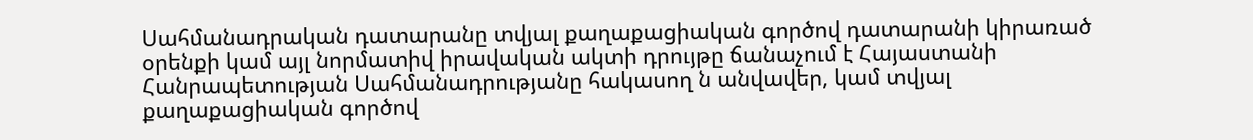Սահմանադրական դատարանը տվյալ քաղաքացիական գործով դատարանի կիրառած օրենքի կամ այլ նորմատիվ իրավական ակտի դրույթը ճանաչում է Հայաստանի Հանրապետության Սահմանադրությանը հակասող ն անվավեր, կամ տվյալ քաղաքացիական գործով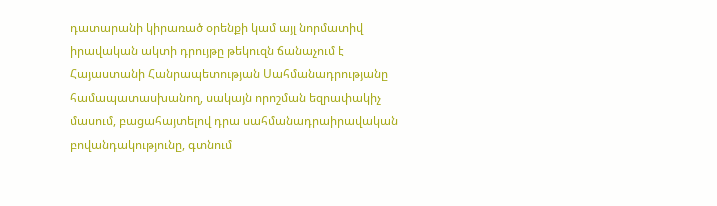դատարանի կիրառած օրենքի կամ այլ նորմատիվ իրավական ակտի դրույթը թեկուզն ճանաչում է Հայաստանի Հանրապետության Սահմանադրությանը համապատասխանող, սակայն որոշման եզրափակիչ մասում, բացահայտելով դրա սահմանադրաիրավական բովանդակությունը, գտնում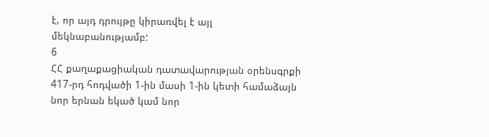է, որ այդ դրույթը կիրառվել է այլ մեկնաբանությամբ:
6
ՀՀ քաղաքացիական դատավարության օրենսգրքի 417-րդ հոդվածի 1-ին մասի 1-ին կետի համաձայն նոր երնան եկած կամ նոր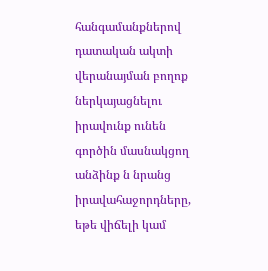հանգամանքներով դատական ակտի վերանայման բողոք ներկայացնելու իրավունք ունեն գործին մասնակցող անձինք ն նրանց իրավահաջորդները, եթե վիճելի կամ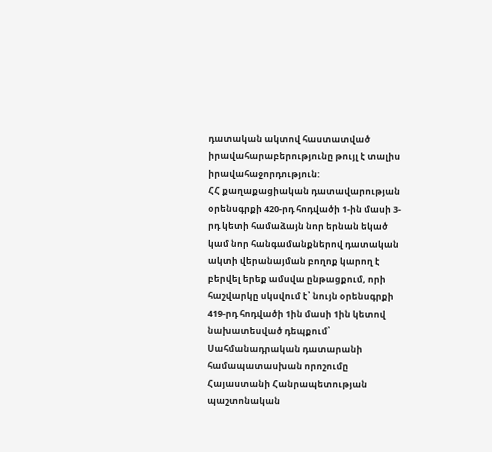դատական ակտով հաստատված
իրավահարաբերությունը թույլ է տալիս իրավահաջորդություն:
ՀՀ քաղաքացիական դատավարության օրենսգրքի 420-րդ հոդվածի 1-ին մասի 3-րդ կետի համաձայն նոր երնան եկած կամ նոր հանգամանքներով դատական ակտի վերանայման բողոք կարող է բերվել երեք ամսվա ընթացքում, որի հաշվարկը սկսվում է՝ նույն օրենսգրքի 419-րդ հոդվածի 1ին մասի 1ին կետով նախատեսված դեպքում՝ Սահմանադրական դատարանի համապատասխան որոշումը Հայաստանի Հանրապետության պաշտոնական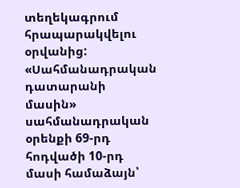տեղեկագրում հրապարակվելու օրվանից:
«Սահմանադրական դատարանի մասին» սահմանադրական օրենքի 69-րդ հոդվածի 10-րդ մասի համաձայն՝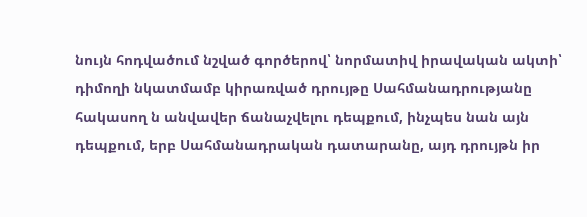նույն հոդվածում նշված գործերով՝ նորմատիվ իրավական ակտի՝ դիմողի նկատմամբ կիրառված դրույթը Սահմանադրությանը հակասող ն անվավեր ճանաչվելու դեպքում, ինչպես նան այն դեպքում, երբ Սահմանադրական դատարանը, այդ դրույթն իր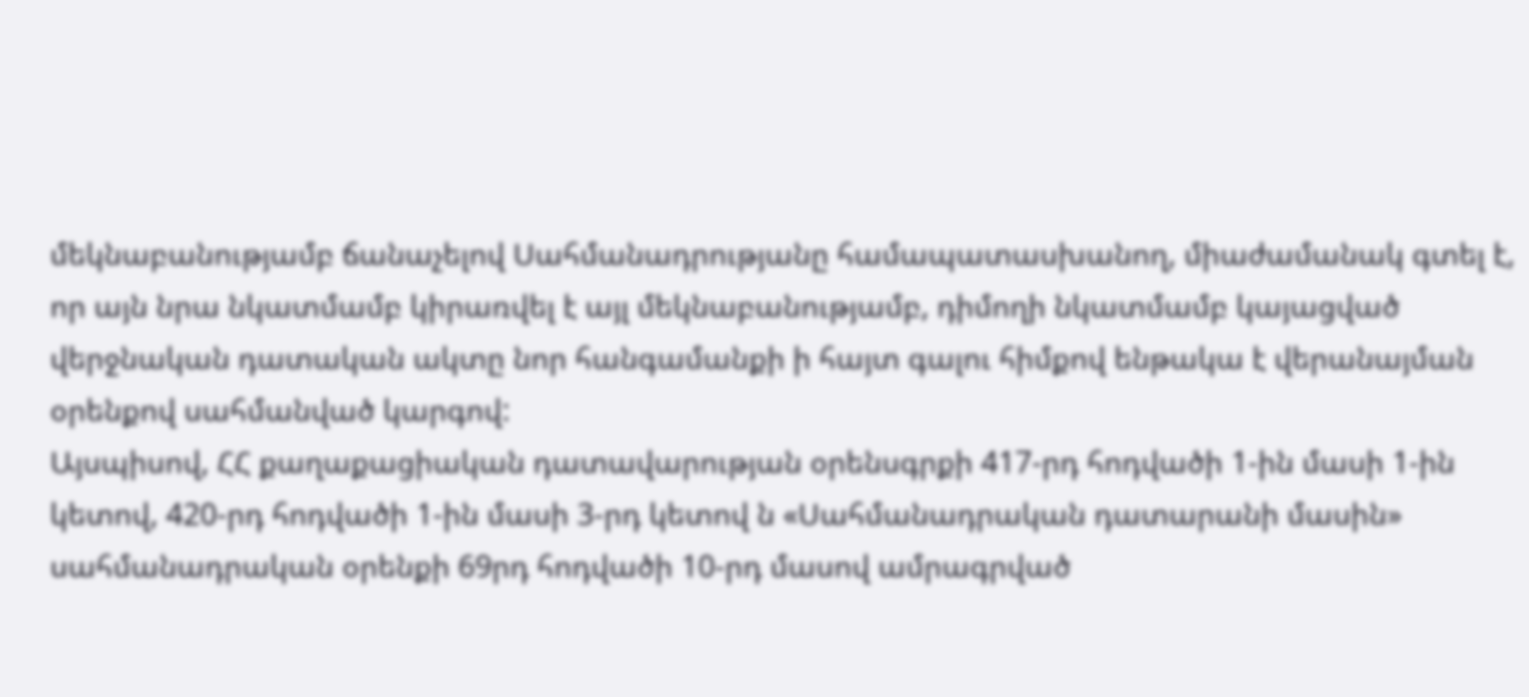մեկնաբանությամբ ճանաչելով Սահմանադրությանը համապատասխանող, միաժամանակ գտել է, որ այն նրա նկատմամբ կիրառվել է այլ մեկնաբանությամբ, դիմողի նկատմամբ կայացված վերջնական դատական ակտը նոր հանգամանքի ի հայտ գալու հիմքով ենթակա է վերանայման օրենքով սահմանված կարգով:
Այսպիսով, ՀՀ քաղաքացիական դատավարության օրենսգրքի 417-րդ հոդվածի 1-ին մասի 1-ին կետով, 420-րդ հոդվածի 1-ին մասի 3-րդ կետով ն «Սահմանադրական դատարանի մասին» սահմանադրական օրենքի 69րդ հոդվածի 10-րդ մասով ամրագրված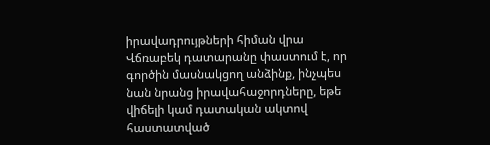իրավադրույթների հիման վրա Վճռաբեկ դատարանը փաստում է, որ գործին մասնակցող անձինք, ինչպես նան նրանց իրավահաջորդները, եթե վիճելի կամ դատական ակտով հաստատված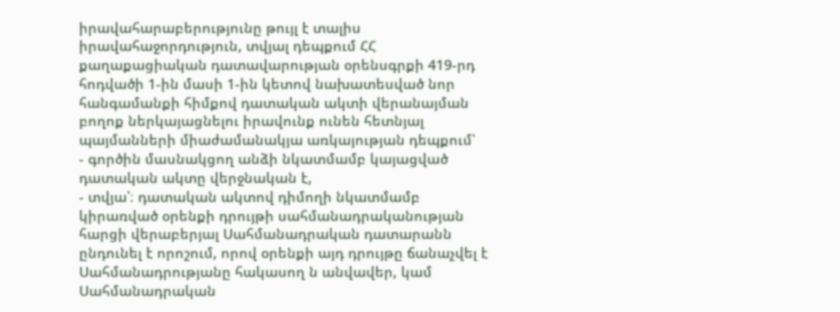իրավահարաբերությունը թույլ է տալիս իրավահաջորդություն, տվյալ դեպքում ՀՀ քաղաքացիական դատավարության օրենսգրքի 419-րդ հոդվածի 1-ին մասի 1-ին կետով նախատեսված նոր հանգամանքի հիմքով դատական ակտի վերանայման բողոք ներկայացնելու իրավունք ունեն հետնյալ պայմանների միաժամանակյա առկայության դեպքում՝
- գործին մասնակցող անձի նկատմամբ կայացված դատական ակտը վերջնական է,
- տվյա՝։ դատական ակտով դիմողի նկատմամբ կիրառված օրենքի դրույթի սահմանադրականության հարցի վերաբերյալ Սահմանադրական դատարանն ընդունել է որոշում, որով օրենքի այդ դրույթը ճանաչվել է Սահմանադրությանը հակասող ն անվավեր, կամ Սահմանադրական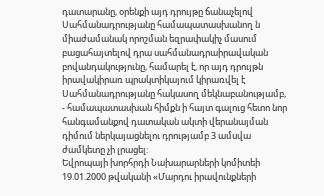դատարանը, օրենքի այդ դրույթը ճանաչելով Սահմանադրությանը համապատասխանող ն միաժամանակ որոշման եզրափակիչ մասում բացահայտելով դրա սահմանադրաիրավական բովանդակությունը, համարել է, որ այդ դրույթն իրավակիրառ պրակտիկայում կիրառվել է Սահմանադրությանը հակասող մեկնաբանությամբ,
- համապատասխան հիմքն ի հայտ գալուց հետո նոր հանգամանքով դատական ակտի վերանայման դիմում ներկայացնելու դրությամբ 3 ամսվա ժամկետը չի լրացել:
Եվրոպայի խորհրդի Նախարարների կոմիտեի 19.01.2000 թվականի «Մարդու իրավունքների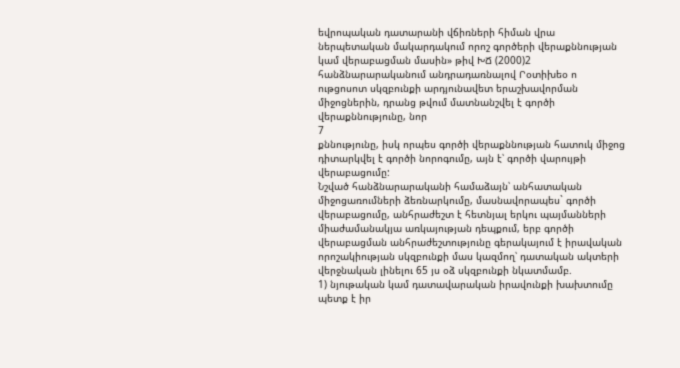եվրոպական դատարանի վճիռների հիման վրա ներպետական մակարդակում որոշ գործերի վերաքննության կամ վերաբացման մասին» թիվ ԽՃ (2000)2 հանձնարարականում անդրադառնալով Րօտիխեօ ո ութցոսոտ սկզբունքի արդյունավետ երաշխավորման միջոցներին, դրանց թվում մատնանշվել է գործի վերաքննությունը, նոր
7
քննությունը, իսկ որպես գործի վերաքննության հատուկ միջոց դիտարկվել է գործի նորոգումը, այն է՝ գործի վարույթի վերաբացումը:
Նշված հանձնարարականի համաձայն՝ անհատական միջոցառումների ձեռնարկումը, մասնավորապես` գործի վերաբացումը, անհրաժեշտ է հետնյալ երկու պայմանների միաժամանակյա առկայության դեպքում, երբ գործի վերաբացման անհրաժեշտությունը գերակայում է իրավական որոշակիության սկզբունքի մաս կազմող՝ դատական ակտերի վերջնական լինելու 65 յս օձ սկզբունքի նկատմամբ.
1) նյութական կամ դատավարական իրավունքի խախտումը պետք է իր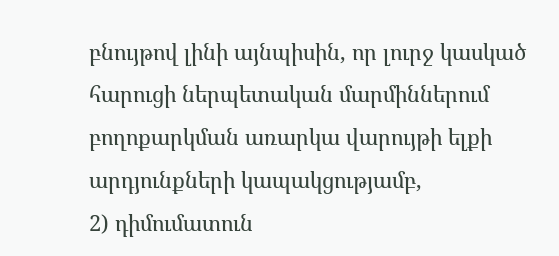բնույթով լինի այնպիսին, որ լուրջ կասկած հարուցի ներպետական մարմիններում բողոքարկման առարկա վարույթի ելքի արդյունքների կապակցությամբ,
2) դիմումատուն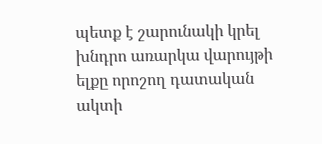պետք է շարունակի կրել խնդրո առարկա վարույթի ելքը որոշող դատական ակտի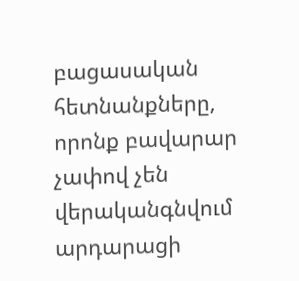բացասական հետնանքները, որոնք բավարար չափով չեն վերականգնվում արդարացի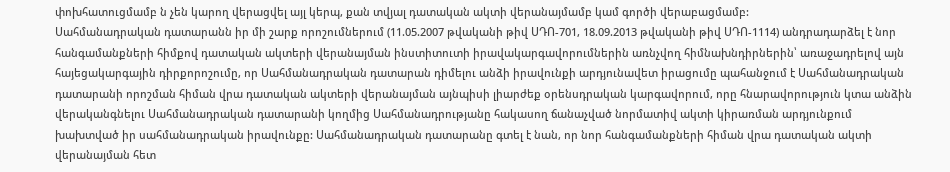փոխհատուցմամբ ն չեն կարող վերացվել այլ կերպ, քան տվյալ դատական ակտի վերանայմամբ կամ գործի վերաբացմամբ:
Սահմանադրական դատարանն իր մի շարք որոշումներում (11.05.2007 թվականի թիվ ՍԴՈ-701, 18.09.2013 թվականի թիվ ՍԴՈ-1114) անդրադարձել է նոր հանգամանքների հիմքով դատական ակտերի վերանայման ինստիտուտի իրավակարգավորումներին առնչվող հիմնախնդիրներին՝ առաջադրելով այն հայեցակարգային դիրքորոշումը, որ Սահմանադրական դատարան դիմելու անձի իրավունքի արդյունավետ իրացումը պահանջում է Սահմանադրական դատարանի որոշման հիման վրա դատական ակտերի վերանայման այնպիսի լիարժեք օրենսդրական կարգավորում, որը հնարավորություն կտա անձին վերականգնելու Սահմանադրական դատարանի կողմից Սահմանադրությանը հակասող ճանաչված նորմատիվ ակտի կիրառման արդյունքում խախտված իր սահմանադրական իրավունքը: Սահմանադրական դատարանը գտել է նան, որ նոր հանգամանքների հիման վրա դատական ակտի վերանայման հետ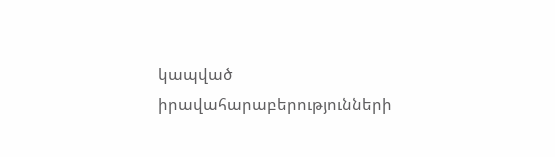կապված իրավահարաբերությունների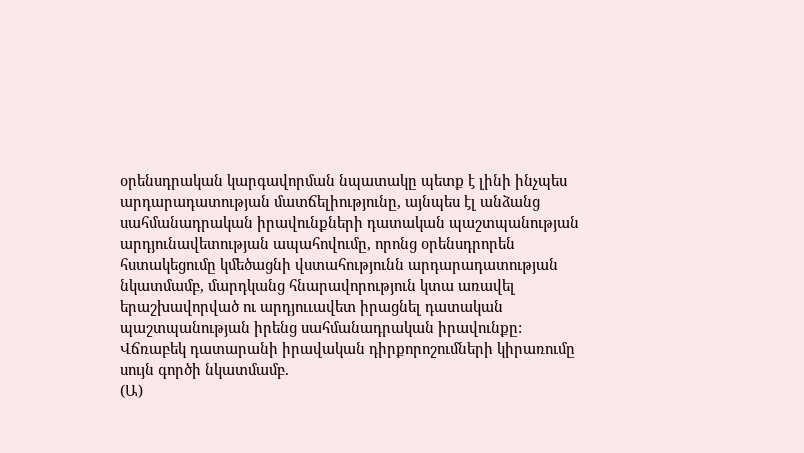օրենսդրական կարգավորման նպատակը պետք է լինի ինչպես արդարադատության մատճելիությունը, այնպես էլ անձանց սահմանադրական իրավունքների դատական պաշտպանության արդյունավետության ապահովումը, որոնց օրենսդրորեն հստակեցումը կմեծացնի վստահությունն արդարադատության նկատմամբ, մարդկանց հնարավորություն կտա առավել երաշխավորված ու արդյոււավետ իրացնել դատական պաշտպանության իրենց սահմանադրական իրավունքը:
Վճռաբեկ դատարանի իրավական դիրքորոշումների կիրառումը սույն գործի նկատմամբ.
(Ա)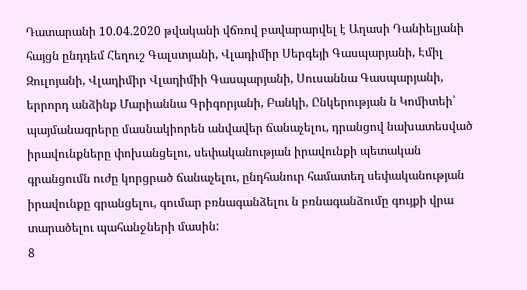Դատարանի 10.04.2020 թվականի վճռով բավարարվել է Աղասի Դանիելյանի հայցն ընդդեմ Հեղուշ Գալստյանի, Վլադիմիր Սերգեյի Գասպարյանի, Էմիլ Զուլոյանի, Վլադիմիր Վլադիմիի Գասպարյանի, Սուսաննա Գասպարյանի, երրորդ անձինք Մարիաննա Գրիգորյանի, Բանկի, Ընկերության ն Կոմիտեի՝ պայմանագրերը մասնակիորեն անվավեր ճանաչելու, դրանցով նախատեսված իրավունքները փոխանցելու, սեփականության իրավունքի պետական գրանցումն ուժը կորցրած ճանաչելու, ընդհանուր համատեղ սեփականության իրավունքը գրանցելու, գումար բռնագանձելու ն բռնագանձումը գույքի վրա տարածելու պահանջների մասին:
8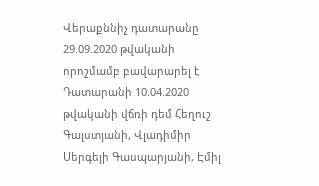Վերաքննիչ դատարանը 29.09.2020 թվականի որոշմամբ բավարարել է Դատարանի 10.04.2020 թվականի վճռի դեմ Հեղուշ Գալստյանի, Վլադիմիր Սերգեյի Գասպարյանի, Էմիլ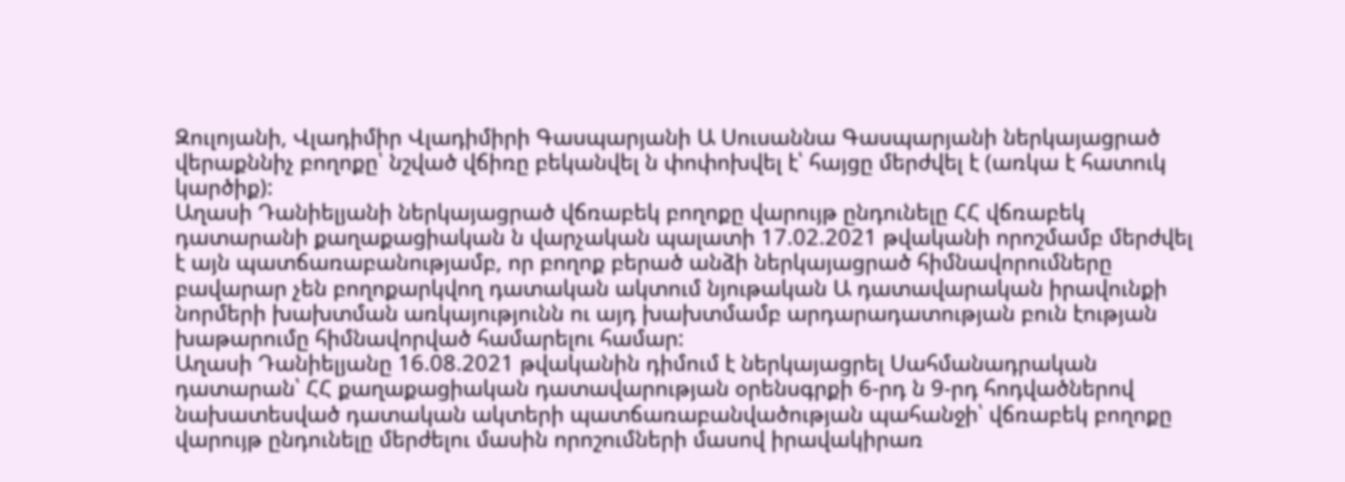Զուլոյանի, Վլադիմիր Վլադիմիրի Գասպարյանի Ա Սուսաննա Գասպարյանի ներկայացրած վերաքննիչ բողոքը՝ նշված վճիռը բեկանվել ն փոփոխվել է՝ հայցը մերժվել է (առկա է հատուկ կարծիք):
Աղասի Դանիելյանի ներկայացրած վճռաբեկ բողոքը վարույթ ընդունելը ՀՀ վճռաբեկ դատարանի քաղաքացիական ն վարչական պալատի 17.02.2021 թվականի որոշմամբ մերժվել է այն պատճառաբանությամբ, որ բողոք բերած անձի ներկայացրած հիմնավորումները բավարար չեն բողոքարկվող դատական ակտում նյութական Ա դատավարական իրավունքի նորմերի խախտման առկայությունն ու այդ խախտմամբ արդարադատության բուն էության խաթարումը հիմնավորված համարելու համար:
Աղասի Դանիելյանը 16.08.2021 թվականին դիմում է ներկայացրել Սահմանադրական դատարան՝ ՀՀ քաղաքացիական դատավարության օրենսգրքի 6-րդ ն 9-րդ հոդվածներով նախատեսված դատական ակտերի պատճառաբանվածության պահանջի՝ վճռաբեկ բողոքը վարույթ ընդունելը մերժելու մասին որոշումների մասով իրավակիրառ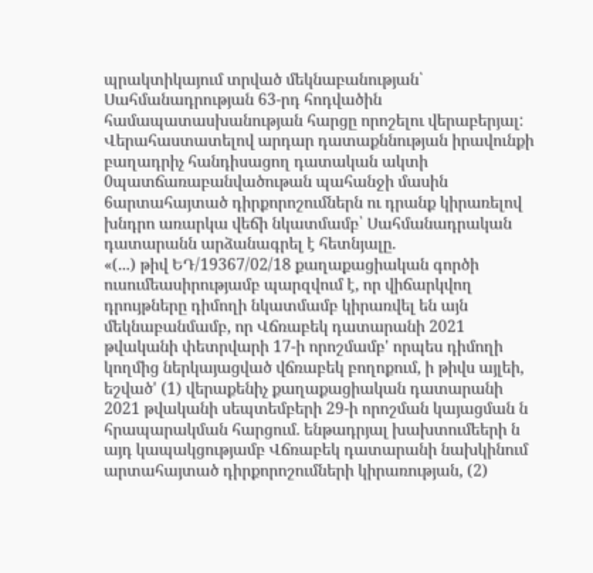պրակտիկայում տրված մեկնաբանության՝ Սահմանադրության 63-րդ հոդվածին համապատասխանության հարցը որոշելու վերաբերյալ:
Վերահաստատելով արդար դատաքննության իրավունքի բաղադրիչ հանդիսացող դատական ակտի 0պատճառաբանվածութան պահանջի մասին 6արտահայտած դիրքորոշումներն ու դրանք կիրառելով խնդրո առարկա վեճի նկատմամբ՝ Սահմանադրական դատարանն արձանագրել է հետնյալը.
«(...) թիվ ԵԴ/19367/02/18 քաղաքացիական գործի ուսումեասիրությամբ պարզվում է, որ վիճարկվող դրույթները դիմողի նկատմամբ կիրառվել են այն մեկնաբանմամբ, որ Վճռաբեկ դատարանի 2021 թվականի փետրվարի 17-ի որոշմամբ' որպես դիմողի կողմից ներկայացված վճռաբեկ բողոքում, ի թիվս այլեի, եշված' (1) վերաքենիչ քաղաքացիական դատարանի 2021 թվականի սեպտեմբերի 29-ի որոշման կայացման ն հրապարակման հարցում. ենթադրյալ խախտումեերի ն այդ կապակցությամբ Վճռաբեկ դատարանի նախկինում արտահայտած դիրքորոշումների կիրառության, (2)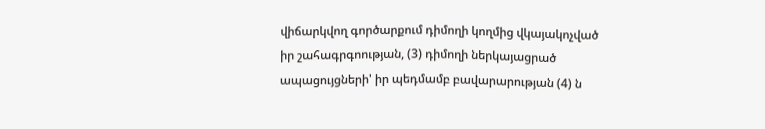վիճարկվող գործարքում դիմողի կողմից վկայակոչված իր շահագրգոության, (3) դիմողի ներկայացրած ապացույցների' իր պեդմամբ բավարարության (4) ն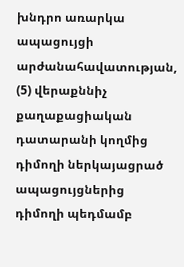խնդրո առարկա ապացույցի արժանահավատության, (5) վերաքննիչ քաղաքացիական դատարանի կողմից դիմողի ներկայացրած ապացույցներից դիմողի պեդմամբ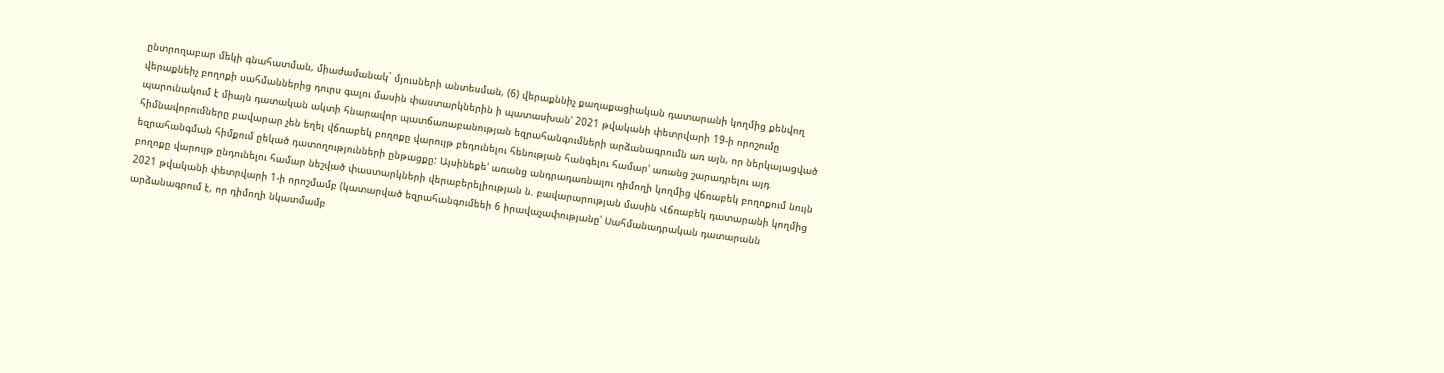ընտրողաբար մեկի գնահատման, միաժամանակ` մյուսների անտեսման, (6) վերաքննիչ քաղաքացիական դատարանի կողմից քենվող վերաքնեիչ բողոքի սահմաններից դուրս գալու մասին փաստարկներին ի պատասխան' 2021 թվականի փետրվարի 19-ի որոշումը պարունակում է միայն դատական ակտի հնարավոր պատճառաբանության եզրահանգումների արձանագրումն առ այն, որ ներկայացված հիմնավորումները բավարար չեն եղել վճռաբեկ բողոքը վարույթ բեդունելու հենության հանգելու համար' առանց շարադրելու այդ եզրահանգման հիմքում ըեկած դատողությունների ընթացքը: Այսինեքե' առանց անդրադառնալու դիմողի կողմից վճռաբեկ բողոքում նույն բողոքը վարույթ ընդունելու համար նեշված փաստարկների վերաբերելիության ն. բավարարության մասին Վճռաբեկ դատարանի կողմից 2021 թվականի փետրվարի 1-ի որոշմամբ (կատարված եզրահանգումեեի 6 իրավաչափությանը' Սահմանադրական դատարանն արձանագրում է, որ դիմողի նկատմամբ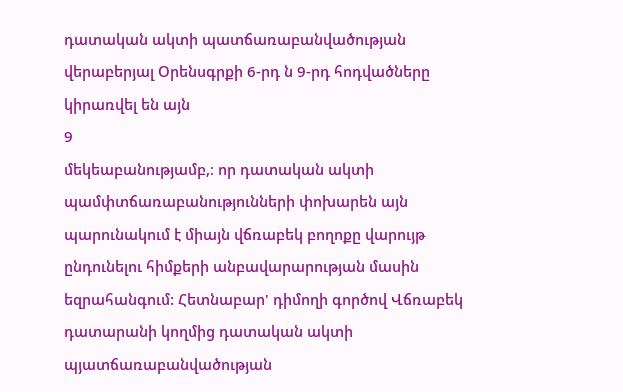դատական ակտի պատճառաբանվածության վերաբերյալ Օրենսգրքի 6-րդ ն 9-րդ հոդվածները կիրառվել են այն
9
մեկեաբանությամբ,։ որ դատական ակտի պամփտճառաբանությունների փոխարեն այն պարունակում է միայն վճռաբեկ բողոքը վարույթ ընդունելու հիմքերի անբավարարության մասին եզրահանգում: Հետնաբար' դիմողի գործով Վճռաբեկ դատարանի կողմից դատական ակտի պյատճառաբանվածության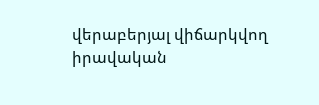վերաբերյալ վիճարկվող իրավական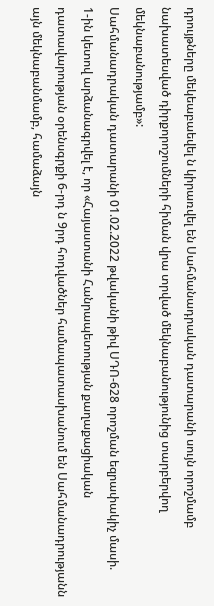դրույթները մեկեաբաեվել ն կիրառվել են Սահմանադրական դատարանի սույն որոշմամբ նախատեսված դիրքորոշումների հիման վրա տրված մեկնաբանությունից տարբերվող մեկնաբանությամբ»:
Սահմանադրական դատարանի 01.02.2022 թվականի թիվ ՍԴՈ-628 որոշման եզրափակիչ մասի.
1-ին կետով արձանագրվել է, որ «Հայաստանի Հանրապետության քաղաքացիական դատավարության օրենսգրքի 6-րդ ն 9րդ հոդվածներ համապատասխանում են Սահմանադրությանն այն մեկնաբանմամբ, համաձայն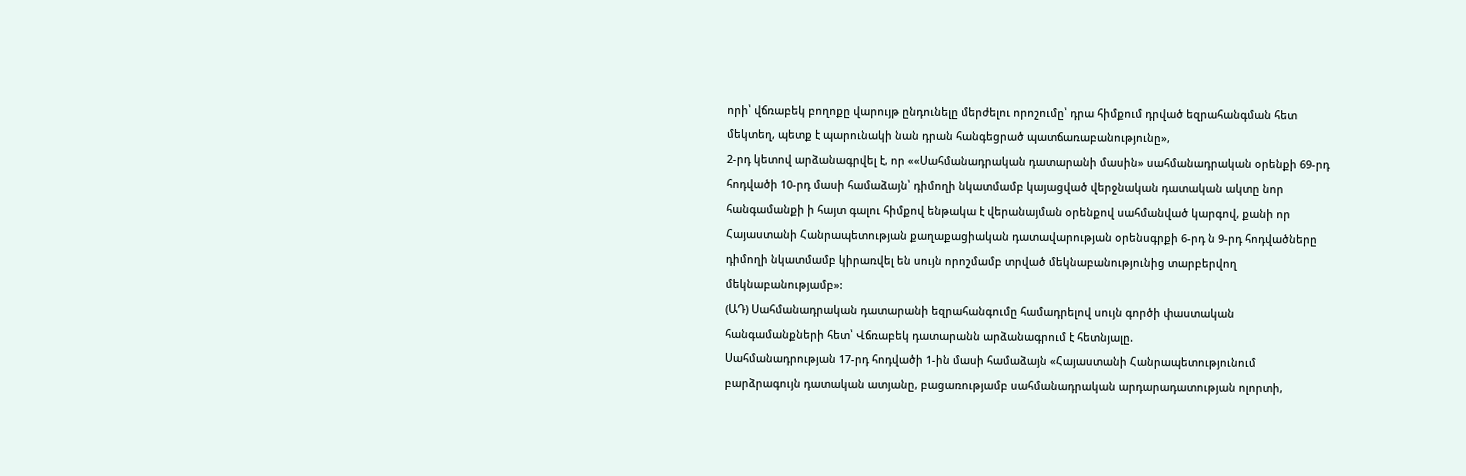որի՝ վճռաբեկ բողոքը վարույթ ընդունելը մերժելու որոշումը՝ դրա հիմքում դրված եզրահանգման հետ մեկտեղ, պետք է պարունակի նան դրան հանգեցրած պատճառաբանությունը»,
2-րդ կետով արձանագրվել է, որ ««Սահմանադրական դատարանի մասին» սահմանադրական օրենքի 69-րդ հոդվածի 10-րդ մասի համաձայն՝ դիմողի նկատմամբ կայացված վերջնական դատական ակտը նոր հանգամանքի ի հայտ գալու հիմքով ենթակա է վերանայման օրենքով սահմանված կարգով, քանի որ Հայաստանի Հանրապետության քաղաքացիական դատավարության օրենսգրքի 6-րդ ն 9-րդ հոդվածները դիմողի նկատմամբ կիրառվել են սույն որոշմամբ տրված մեկնաբանությունից տարբերվող մեկնաբանությամբ»:
(ԱԴ) Սահմանադրական դատարանի եզրահանգումը համադրելով սույն գործի փաստական հանգամանքների հետ՝ Վճռաբեկ դատարանն արձանագրում է հետնյալը.
Սահմանադրության 17-րդ հոդվածի 1-ին մասի համաձայն «Հայաստանի Հանրապետությունում բարձրագույն դատական ատյանը, բացառությամբ սահմանադրական արդարադատության ոլորտի,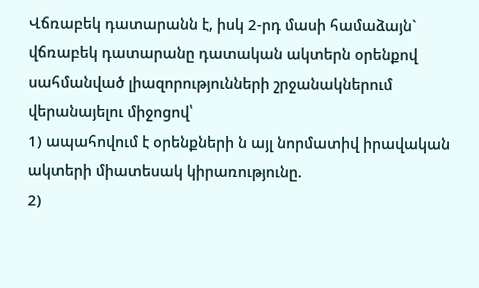Վճռաբեկ դատարանն է, իսկ 2-րդ մասի համաձայն` վճռաբեկ դատարանը դատական ակտերն օրենքով սահմանված լիազորությունների շրջանակներում վերանայելու միջոցով՝
1) ապահովում է օրենքների ն այլ նորմատիվ իրավական ակտերի միատեսակ կիրառությունը.
2)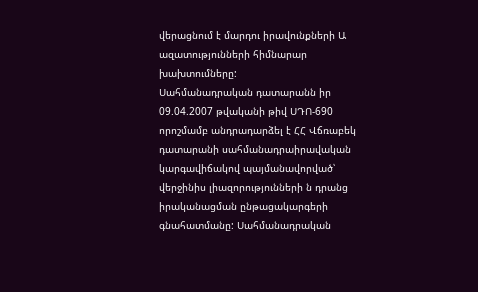վերացնում է մարդու իրավունքների Ա ազատությունների հիմնարար խախտումները:
Սահմանադրական դատարանն իր 09.04.2007 թվականի թիվ ՍԴՈ-690 որոշմամբ անդրադարձել է ՀՀ Վճռաբեկ դատարանի սահմանադրաիրավական կարգավիճակով պայմանավորված՝ վերջինիս լիազորությունների ն դրանց իրականացման ընթացակարգերի գնահատմանը: Սահմանադրական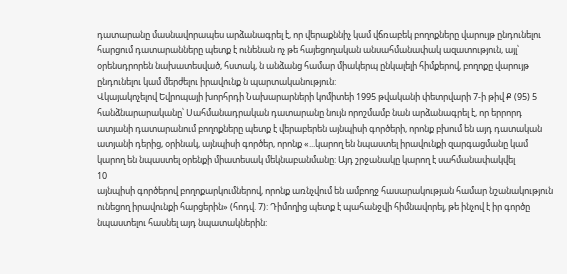դատարանը մասնավորապես արձանագրել է, որ վերաքննիչ կամ վճռաբեկ բողոքները վարույթ ընդունելու հարցում դատարանները պետք է ունենան ոչ թե հայեցողական անսահմանափակ ազատություն, այլ՝ օրենսդրորեն նախատեսված, հստակ, ն անձանց համար միակերպ ընկալելի հիմքերով, բողոքը վարույթ ընդունելու կամ մերժելու իրավունք ն պարտականություն:
Վկայակոչելով Եվրոպայի խորհրդի Նախարարների կոմիտեի 1995 թվականի փետրվարի 7-ի թիվ Ք (95) 5 հանձնարարականը՝ Սահմանադրական դատարանը նույն որոշմամբ նան արձանագրել է, որ երրորդ ատյանի դատարանում բողոքները պետք է վերաբերեն այնպիսի գործերի, որոնք բխում են այդ դատական ատյանի դերից, օրինակ, այնպիսի գործեր, որոնք «...կարող են նպաստել իրավունքի զարգացմանը կամ կարող են նպաստել օրենքի միատեսակ մեկնաբանմանը: Այդ շրջանակը կարող է սահմանափակվել
10
այնպիսի գործերով բողոքարկումներով, որոնք առնչվում են ամբողջ հասարակության համար նշանակություն ունեցող իրավունքի հարցերին» (հոդվ. 7): Դիմողից պետք է պահանջվի հիմնավորել, թե ինչով է իր գործը նպաստելու հասնել այդ նպատակներին: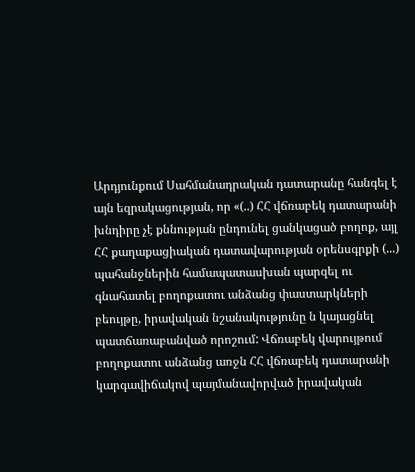Արդյունքում Սահմանադրական դատարանը հանգել է այն եզրակացության, որ «(..) ՀՀ վճռաբեկ դատարանի խնդիրը չէ քննության ընդունել ցանկացած բողոք, այլ ՀՀ քաղաքացիական դատավարության օրենսգրքի (...) պահանջներին համապատասխան պարզել ու գնահատել բողոքատու անձանց փաստարկների բեույթը, իրավական նշանակությունը ն կայացնել պատճառաբանված որոշում: Վճռաբեկ վարույթում բողոքատու անձանց առջն ՀՀ վճռաբեկ դատարանի կարգավիճակով պայմանավորված իրավական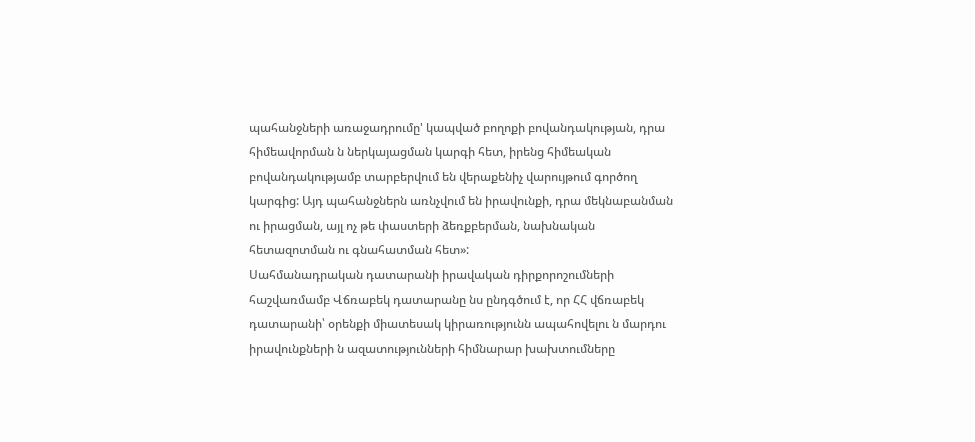պահանջների առաջադրումը' կապված բողոքի բովանդակության, դրա հիմեավորման ն ներկայացման կարգի հետ, իրենց հիմեական բովանդակությամբ տարբերվում են վերաքենիչ վարույթում գործող կարգից: Այդ պահանջներն առնչվում են իրավունքի, դրա մեկնաբանման ու իրացման, այլ ոչ թե փաստերի ձեռքբերման, նախնական հետազոտման ու գնահատման հետ»:
Սահմանադրական դատարանի իրավական դիրքորոշումների հաշվառմամբ Վճռաբեկ դատարանը նս ընդգծում է, որ ՀՀ վճռաբեկ դատարանի՝ օրենքի միատեսակ կիրառությունն ապահովելու ն մարդու իրավունքների ն ազատությունների հիմնարար խախտումները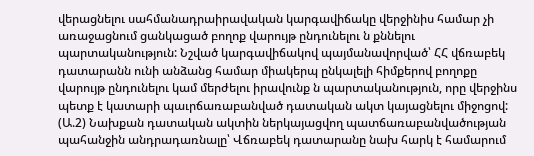վերացնելու սահմանադրաիրավական կարգավիճակը վերջինիս համար չի առաջացնում ցանկացած բողոք վարույթ ընդունելու ն քննելու պարտականություն: Նշված կարգավիճակով պայմանավորված՝ ՀՀ վճռաբեկ դատարանն ունի անձանց համար միակերպ ընկալելի հիմքերով բողոքը վարույթ ընդունելու կամ մերժելու իրավունք ն պարտականություն, որը վերջինս պետք է կատարի պաւրճառաբանված դատական ակտ կայացնելու միջոցով:
(Ա.2) Նախքան դատական ակտին ներկայացվող պատճառաբանվածության պահանջին անդրադառնալը՝ Վճռաբեկ դատարանը նախ հարկ է համարում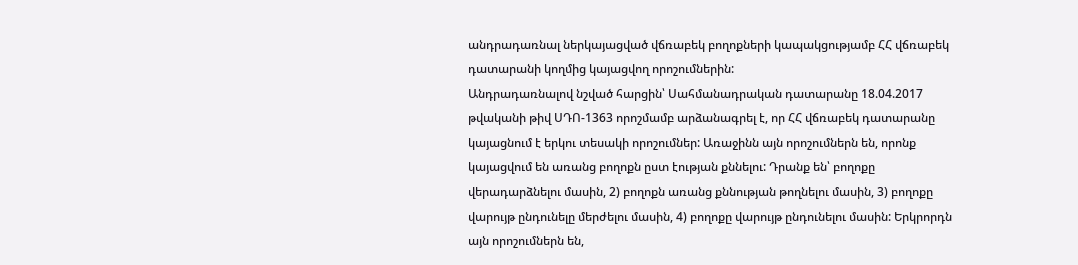անդրադառնալ ներկայացված վճռաբեկ բողոքների կապակցությամբ ՀՀ վճռաբեկ դատարանի կողմից կայացվող որոշումներին:
Անդրադառնալով նշված հարցին՝ Սահմանադրական դատարանը 18.04.2017 թվականի թիվ ՍԴՈ-1363 որոշմամբ արձանագրել է, որ ՀՀ վճռաբեկ դատարանը կայացնում է երկու տեսակի որոշումներ: Առաջինն այն որոշումներն են, որոնք կայացվում են առանց բողոքն ըստ էության քննելու: Դրանք են՝ բողոքը վերադարձնելու մասին, 2) բողոքն առանց քննության թողնելու մասին, 3) բողոքը վարույթ ընդունելը մերժելու մասին, 4) բողոքը վարույթ ընդունելու մասին: Երկրորդն այն որոշումներն են,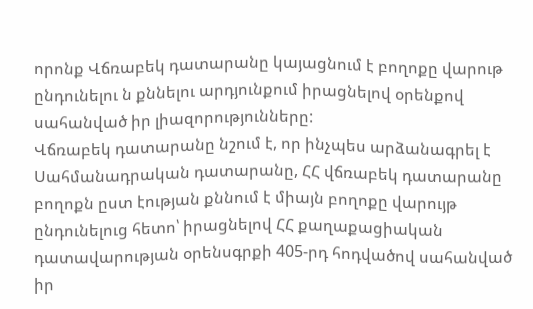որոնք Վճռաբեկ դատարանը կայացնում է բողոքը վարութ ընդունելու ն քննելու արդյունքում իրացնելով օրենքով սահանված իր լիազորությունները:
Վճռաբեկ դատարանը նշում է, որ ինչպես արձանագրել է Սահմանադրական դատարանը, ՀՀ վճռաբեկ դատարանը բողոքն ըստ էության քննում է միայն բողոքը վարույթ ընդունելուց հետո՝ իրացնելով ՀՀ քաղաքացիական դատավարության օրենսգրքի 405-րդ հոդվածով սահանված իր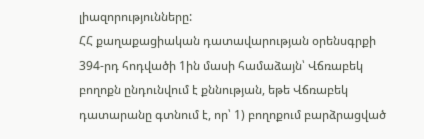լիազորությունները:
ՀՀ քաղաքացիական դատավարության օրենսգրքի 394-րդ հոդվածի 1ին մասի համաձայն՝ Վճռաբեկ բողոքն ընդունվում է քննության, եթե Վճռաբեկ դատարանը գտնում է, որ՝ 1) բողոքում բարձրացված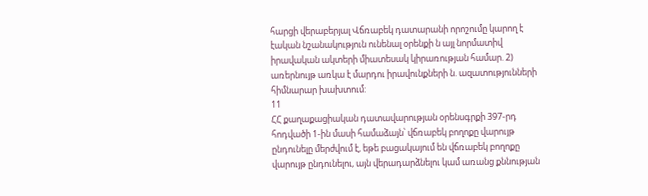հարցի վերաբերյալ Վճռաբեկ դատարանի որոշումը կարող է էական նշանակություն ունենալ օրենքի ն այլ նորմատիվ իրավական ակտերի միատեսակ կիրառության համար. 2) առերնույթ առկա է մարդու իրավունքների ն. ազատությունների հիմնարար խախտում:
11
ՀՀ քաղաքացիական դատավարության օրենսգրքի 397-րդ հոդվածի 1-ին մասի համաձայն՝ վճռաբեկ բողոքը վարույթ ընդունելը մերժվում է, եթե բացակայում են վճռաբեկ բողոքը վարույթ ընդունելու, այն վերադարձնելու կամ առանց քննության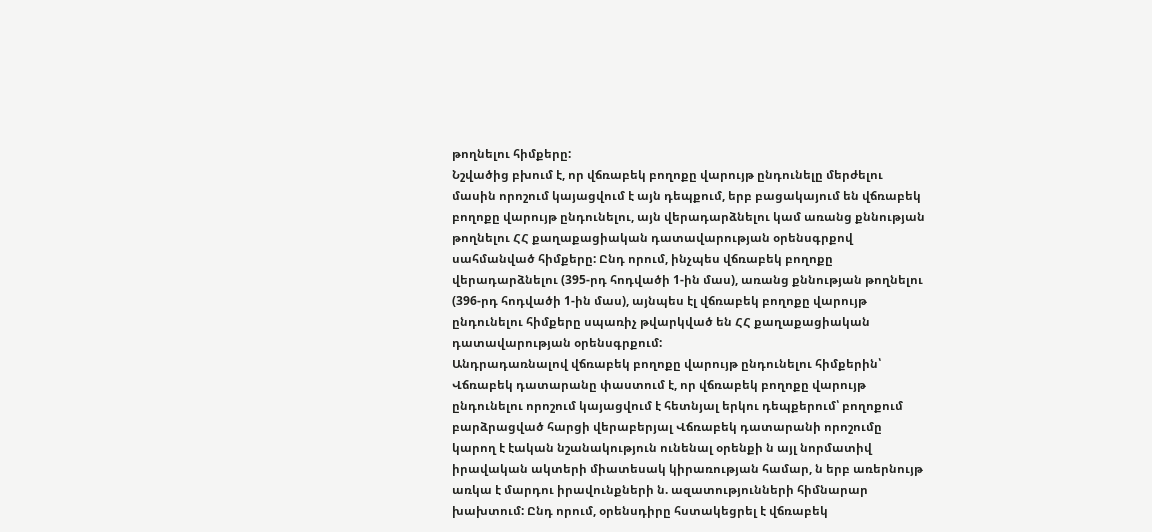թողնելու հիմքերը:
Նշվածից բխում է, որ վճռաբեկ բողոքը վարույթ ընդունելը մերժելու մասին որոշում կայացվում է այն դեպքում, երբ բացակայում են վճռաբեկ բողոքը վարույթ ընդունելու, այն վերադարձնելու կամ առանց քննության թողնելու ՀՀ քաղաքացիական դատավարության օրենսգրքով սահմանված հիմքերը: Ընդ որում, ինչպես վճռաբեկ բողոքը վերադարձնելու (395-րդ հոդվածի 1-ին մաս), առանց քննության թողնելու (396-րդ հոդվածի 1-ին մաս), այնպես էլ վճռաբեկ բողոքը վարույթ ընդունելու հիմքերը սպառիչ թվարկված են ՀՀ քաղաքացիական դատավարության օրենսգրքում:
Անդրադառնալով վճռաբեկ բողոքը վարույթ ընդունելու հիմքերին՝ Վճռաբեկ դատարանը փաստում է, որ վճռաբեկ բողոքը վարույթ ընդունելու որոշում կայացվում է հետնյալ երկու դեպքերում՝ բողոքում բարձրացված հարցի վերաբերյալ Վճռաբեկ դատարանի որոշումը կարող է էական նշանակություն ունենալ օրենքի ն այլ նորմատիվ իրավական ակտերի միատեսակ կիրառության համար, ն երբ առերնույթ առկա է մարդու իրավունքների ն. ազատությունների հիմնարար խախտում: Ընդ որում, օրենսդիրը հստակեցրել է վճռաբեկ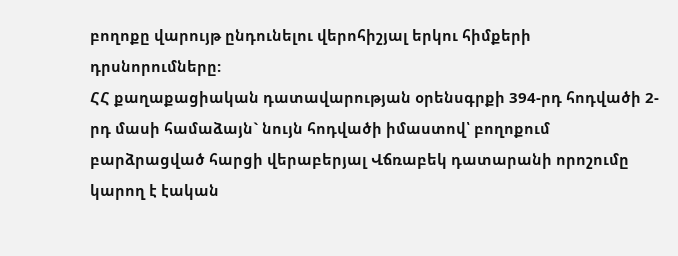բողոքը վարույթ ընդունելու վերոհիշյալ երկու հիմքերի դրսնորումները:
ՀՀ քաղաքացիական դատավարության օրենսգրքի 394-րդ հոդվածի 2-րդ մասի համաձայն` նույն հոդվածի իմաստով՝ բողոքում բարձրացված հարցի վերաբերյալ Վճռաբեկ դատարանի որոշումը կարող է էական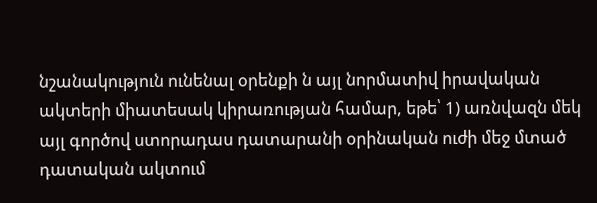նշանակություն ունենալ օրենքի ն այլ նորմատիվ իրավական ակտերի միատեսակ կիրառության համար, եթե՝ 1) առնվազն մեկ այլ գործով ստորադաս դատարանի օրինական ուժի մեջ մտած դատական ակտում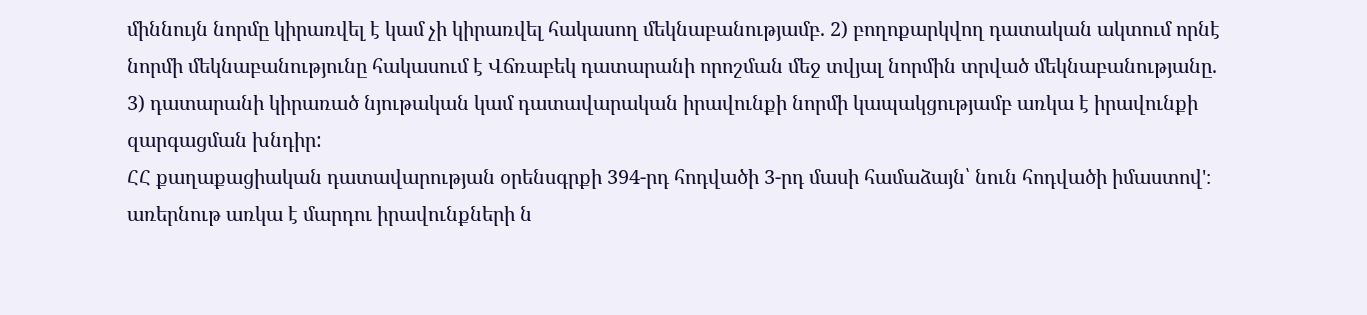միննույն նորմը կիրառվել է կամ չի կիրառվել հակասող մեկնաբանությամբ. 2) բողոքարկվող դատական ակտում որնէ նորմի մեկնաբանությունը հակասում է Վճռաբեկ դատարանի որոշման մեջ տվյալ նորմին տրված մեկնաբանությանը. 3) դատարանի կիրառած նյութական կամ դատավարական իրավունքի նորմի կապակցությամբ առկա է իրավունքի զարգացման խնդիր:
ՀՀ քաղաքացիական դատավարության օրենսգրքի 394-րդ հոդվածի 3-րդ մասի համաձայն՝ նուն հոդվածի իմաստով'։ առերնութ առկա է մարդու իրավունքների ն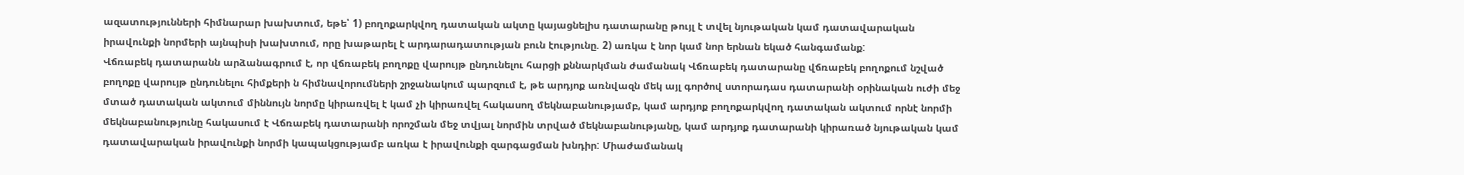ազատությունների հիմնարար խախտում, եթե՝ 1) բողոքարկվող դատական ակտը կայացնելիս դատարանը թույլ է տվել նյութական կամ դատավարական իրավունքի նորմերի այնպիսի խախտում, որը խաթարել է արդարադատության բուն էությունը. 2) առկա է նոր կամ նոր երնան եկած հանգամանք:
Վճռաբեկ դատարանն արձանագրում է, որ վճռաբեկ բողոքը վարույթ ընդունելու հարցի քննարկման ժամանակ Վճռաբեկ դատարանը վճռաբեկ բողոքում նշված բողոքը վարույթ ընդունելու հիմքերի ն հիմնավորումների շրջանակում պարզում է, թե արդյոք առնվազն մեկ այլ գործով ստորադաս դատարանի օրինական ուժի մեջ մտած դատական ակտում միննույն նորմը կիրառվել է կամ չի կիրառվել հակասող մեկնաբանությամբ, կամ արդյոք բողոքարկվող դատական ակտում որնէ նորմի մեկնաբանությունը հակասում է Վճռաբեկ դատարանի որոշման մեջ տվյալ նորմին տրված մեկնաբանությանը, կամ արդյոք դատարանի կիրառած նյութական կամ դատավարական իրավունքի նորմի կապակցությամբ առկա է իրավունքի զարգացման խնդիր: Միաժամանակ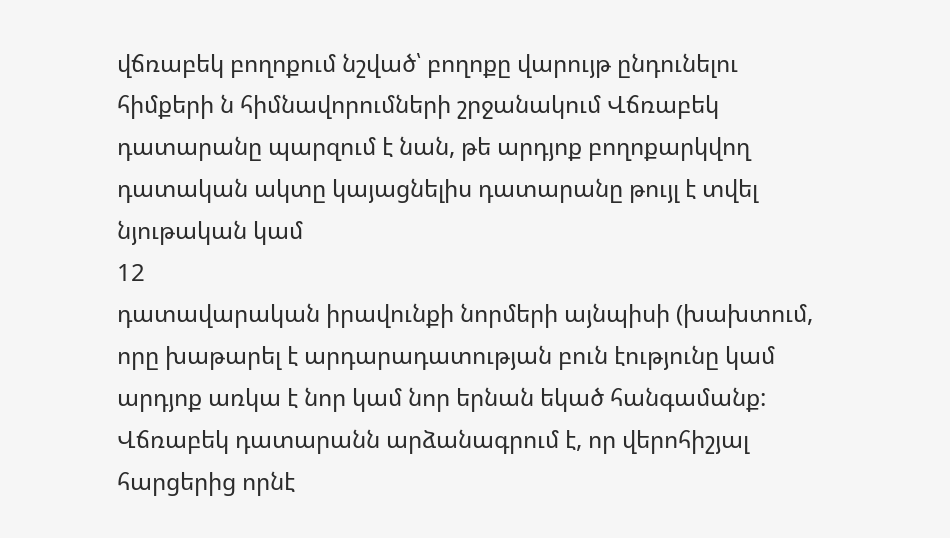վճռաբեկ բողոքում նշված՝ բողոքը վարույթ ընդունելու հիմքերի ն հիմնավորումների շրջանակում Վճռաբեկ դատարանը պարզում է նան, թե արդյոք բողոքարկվող դատական ակտը կայացնելիս դատարանը թույլ է տվել նյութական կամ
12
դատավարական իրավունքի նորմերի այնպիսի (խախտում, որը խաթարել է արդարադատության բուն էությունը կամ արդյոք առկա է նոր կամ նոր երնան եկած հանգամանք:
Վճռաբեկ դատարանն արձանագրում է, որ վերոհիշյալ հարցերից որնէ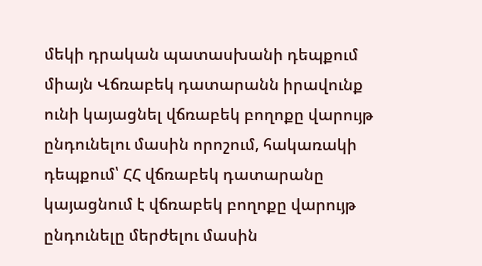մեկի դրական պատասխանի դեպքում միայն Վճռաբեկ դատարանն իրավունք ունի կայացնել վճռաբեկ բողոքը վարույթ ընդունելու մասին որոշում, հակառակի դեպքում՝ ՀՀ վճռաբեկ դատարանը կայացնում է վճռաբեկ բողոքը վարույթ ընդունելը մերժելու մասին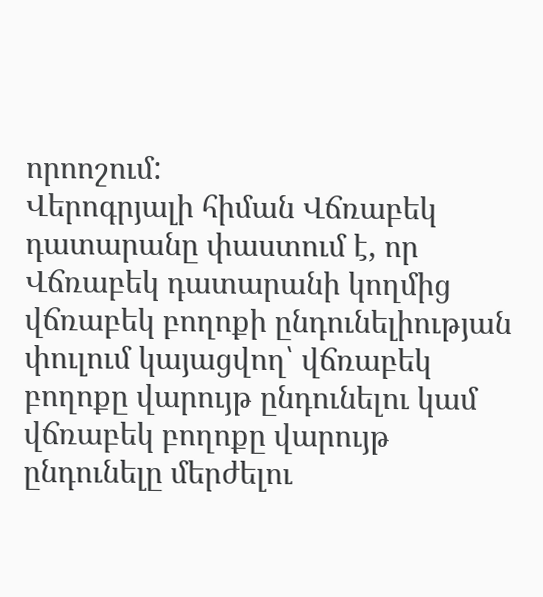որոոշում:
Վերոգրյալի հիման Վճռաբեկ դատարանը փաստում է, որ Վճռաբեկ դատարանի կողմից վճռաբեկ բողոքի ընդունելիության փուլում կայացվող՝ վճռաբեկ բողոքը վարույթ ընդունելու կամ վճռաբեկ բողոքը վարույթ ընդունելը մերժելու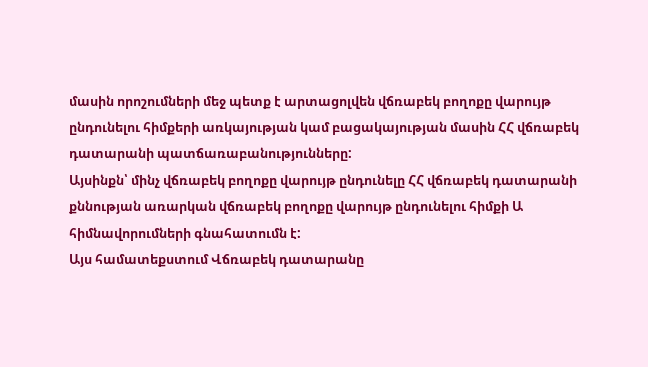մասին որոշումների մեջ պետք է արտացոլվեն վճռաբեկ բողոքը վարույթ ընդունելու հիմքերի առկայության կամ բացակայության մասին ՀՀ վճռաբեկ դատարանի պատճառաբանությունները:
Այսինքն՝ մինչ վճռաբեկ բողոքը վարույթ ընդունելը ՀՀ վճռաբեկ դատարանի քննության առարկան վճռաբեկ բողոքը վարույթ ընդունելու հիմքի Ա հիմնավորումների գնահատումն է:
Այս համատեքստում Վճռաբեկ դատարանը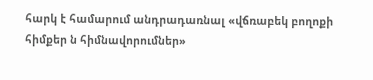հարկ է համարում անդրադառնալ «վճռաբեկ բողոքի հիմքեր ն հիմնավորումներ»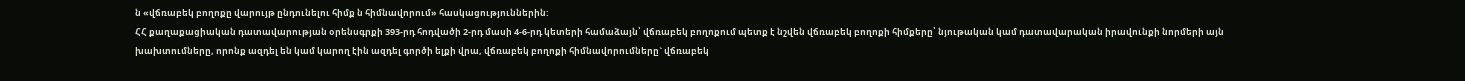ն «վճռաբեկ բողոքը վարույթ ընդունելու հիմք ն հիմնավորում» հասկացություններին:
ՀՀ քաղաքացիական դատավարության օրենսգրքի 393-րդ հոդվածի 2-րդ մասի 4-6-րդ կետերի համաձայն՝ վճռաբեկ բողոքում պետք է նշվեն վճռաբեկ բողոքի հիմքերը՝ նյութական կամ դատավարական իրավունքի նորմերի այն խախտումները, որոնք ազդել են կամ կարող էին ազդել գործի ելքի վրա, վճռաբեկ բողոքի հիմնավորումները` վճռաբեկ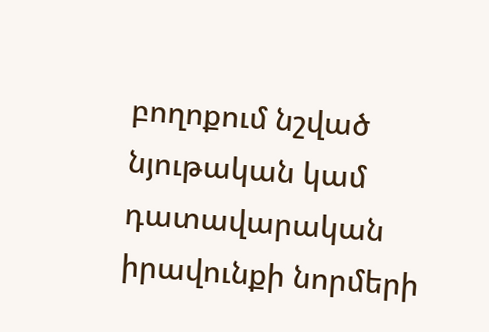բողոքում նշված նյութական կամ դատավարական իրավունքի նորմերի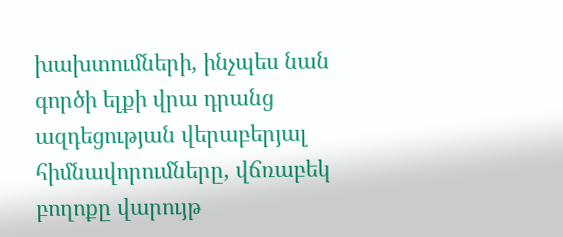խախտումների, ինչպես նան գործի ելքի վրա դրանց ազդեցության վերաբերյալ հիմնավորումները, վճռաբեկ բողոքը վարույթ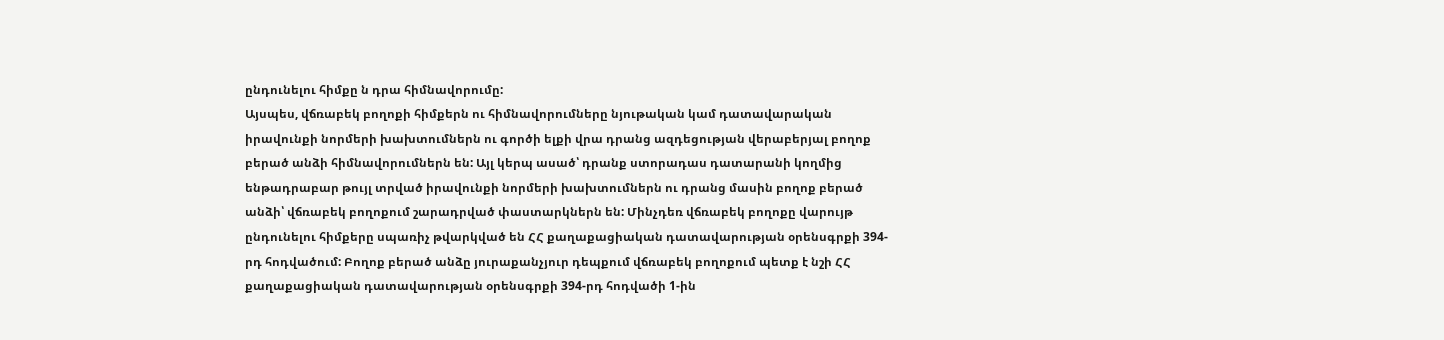ընդունելու հիմքը ն դրա հիմնավորումը:
Այսպես, վճռաբեկ բողոքի հիմքերն ու հիմնավորումները նյութական կամ դատավարական իրավունքի նորմերի խախտումներն ու գործի ելքի վրա դրանց ազդեցության վերաբերյալ բողոք բերած անձի հիմնավորումներն են: Այլ կերպ ասած՝ դրանք ստորադաս դատարանի կողմից ենթադրաբար թույլ տրված իրավունքի նորմերի խախտումներն ու դրանց մասին բողոք բերած անձի՝ վճռաբեկ բողոքում շարադրված փաստարկներն են: Մինչդեռ վճռաբեկ բողոքը վարույթ ընդունելու հիմքերը սպառիչ թվարկված են ՀՀ քաղաքացիական դատավարության օրենսգրքի 394-րդ հոդվածում: Բողոք բերած անձը յուրաքանչյուր դեպքում վճռաբեկ բողոքում պետք է նշի ՀՀ քաղաքացիական դատավարության օրենսգրքի 394-րդ հոդվածի 1-ին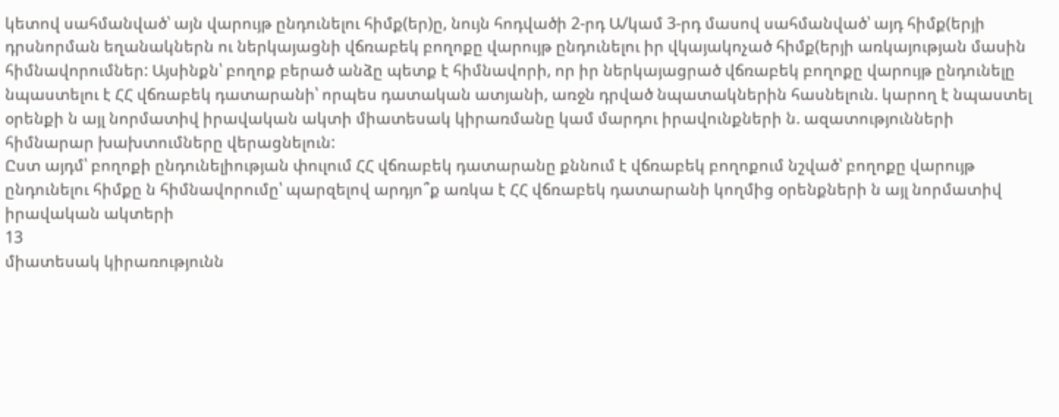կետով սահմանված՝ այն վարույթ ընդունելու հիմք(եր)ը, նույն հոդվածի 2-րդ Ա/կամ 3-րդ մասով սահմանված՝ այդ հիմք(երյի դրսնորման եղանակներն ու ներկայացնի վճռաբեկ բողոքը վարույթ ընդունելու իր վկայակոչած հիմք(երյի առկայության մասին հիմնավորումներ: Այսինքն՝ բողոք բերած անձը պետք է հիմնավորի, որ իր ներկայացրած վճռաբեկ բողոքը վարույթ ընդունելը նպաստելու է ՀՀ վճռաբեկ դատարանի՝ որպես դատական ատյանի, առջն դրված նպատակներին հասնելուն. կարող է նպաստել օրենքի ն այլ նորմատիվ իրավական ակտի միատեսակ կիրառմանը կամ մարդու իրավունքների ն. ազատությունների հիմնարար խախտումները վերացնելուն:
Ըստ այդմ՝ բողոքի ընդունելիության փուլում ՀՀ վճռաբեկ դատարանը քննում է վճռաբեկ բողոքում նշված՝ բողոքը վարույթ ընդունելու հիմքը ն հիմնավորումը՝ պարզելով արդյո՞ք առկա է ՀՀ վճռաբեկ դատարանի կողմից օրենքների ն այլ նորմատիվ իրավական ակտերի
13
միատեսակ կիրառությունն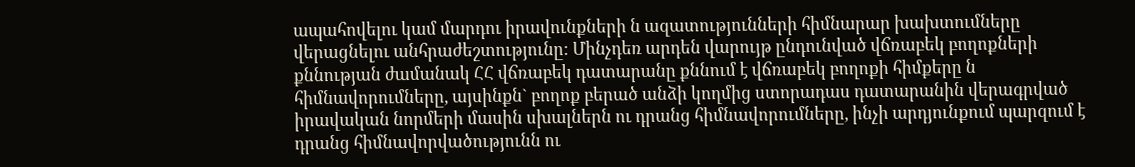ապահովելու կամ մարդու իրավունքների ն ազատությունների հիմնարար խախտումները վերացնելու անհրաժեշտությունը: Մինչդեռ արդեն վարույթ ընդունված վճռաբեկ բողոքների քննության ժամանակ ՀՀ վճռաբեկ դատարանը քննում է վճռաբեկ բողոքի հիմքերը ն հիմնավորումները, այսինքն` բողոք բերած անձի կողմից ստորադաս դատարանին վերագրված իրավական նորմերի մասին սխալներն ու դրանց հիմնավորումները, ինչի արդյունքում պարզում է դրանց հիմնավորվածությունն ու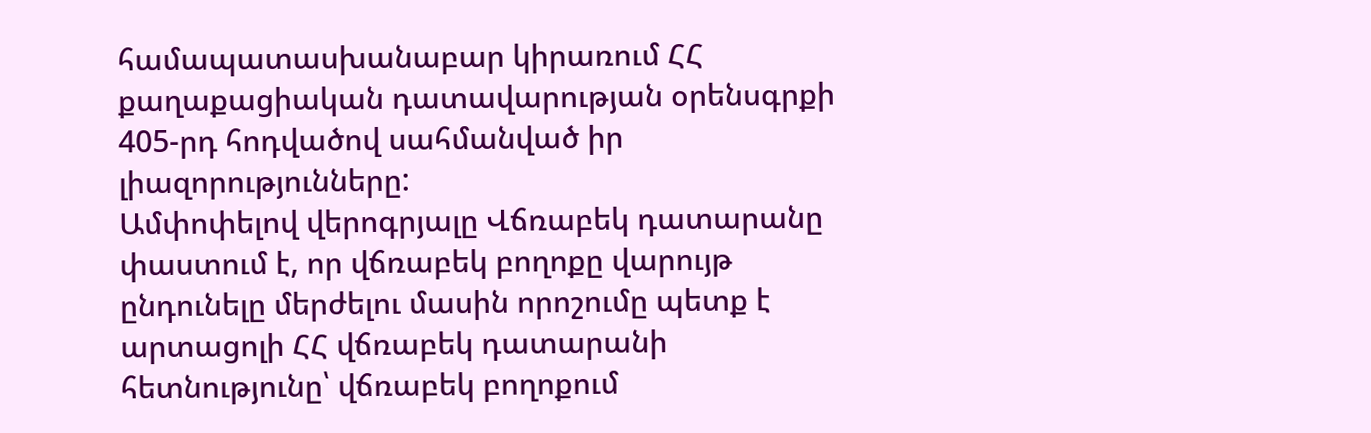համապատասխանաբար կիրառում ՀՀ քաղաքացիական դատավարության օրենսգրքի 405-րդ հոդվածով սահմանված իր լիազորությունները:
Ամփոփելով վերոգրյալը Վճռաբեկ դատարանը փաստում է, որ վճռաբեկ բողոքը վարույթ ընդունելը մերժելու մասին որոշումը պետք է արտացոլի ՀՀ վճռաբեկ դատարանի հետնությունը՝ վճռաբեկ բողոքում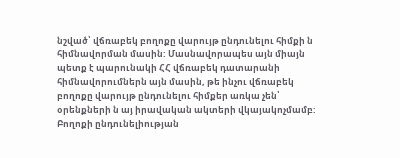նշված՝ վճռաբեկ բողոքը վարույթ ընդունելու հիմքի ն հիմնավորման մասին: Մասնավորապես այն միայն պետք է պարունակի ՀՀ վճռաբեկ դատարանի հիմնավորումներն այն մասին, թե ինչու վճռաբեկ բողոքը վարույթ ընդունելու հիմքեր առկա չեն՝ օրենքների ն այ իրավական ակտերի վկայակոչմամբ: Բողոքի ընդունելիության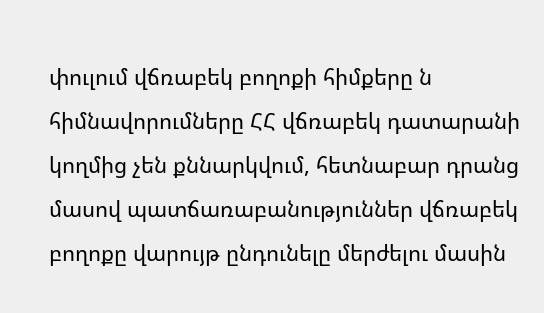փուլում վճռաբեկ բողոքի հիմքերը ն հիմնավորումները ՀՀ վճռաբեկ դատարանի կողմից չեն քննարկվում, հետնաբար դրանց մասով պատճառաբանություններ վճռաբեկ բողոքը վարույթ ընդունելը մերժելու մասին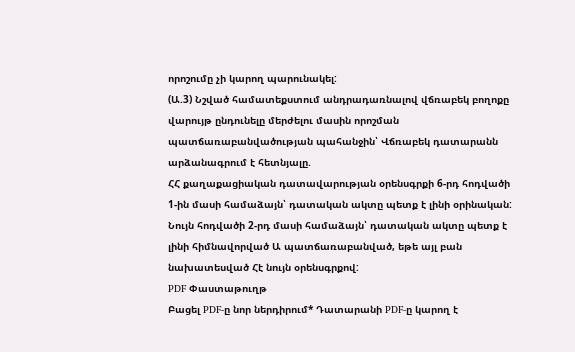որոշումը չի կարող պարունակել:
(Ա.3) Նշված համատեքստում անդրադառնալով վճռաբեկ բողոքը վարույթ ընդունելը մերժելու մասին որոշման պատճառաբանվածության պահանջին՝ Վճռաբեկ դատարանն արձանագրում է հետնյալը.
ՀՀ քաղաքացիական դատավարության օրենսգրքի 6-րդ հոդվածի 1-ին մասի համաձայն՝ դատական ակտը պետք է լինի օրինական:
Նույն հոդվածի 2-րդ մասի համաձայն՝ դատական ակտը պետք է լինի հիմնավորված Ա պատճառաբանված, եթե այլ բան նախատեսված Հէ նույն օրենսգրքով:
PDF Փաստաթուղթ
Բացել PDF-ը նոր ներդիրում* Դատարանի PDF-ը կարող է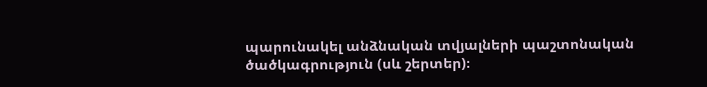պարունակել անձնական տվյալների պաշտոնական ծածկագրություն (սև շերտեր)։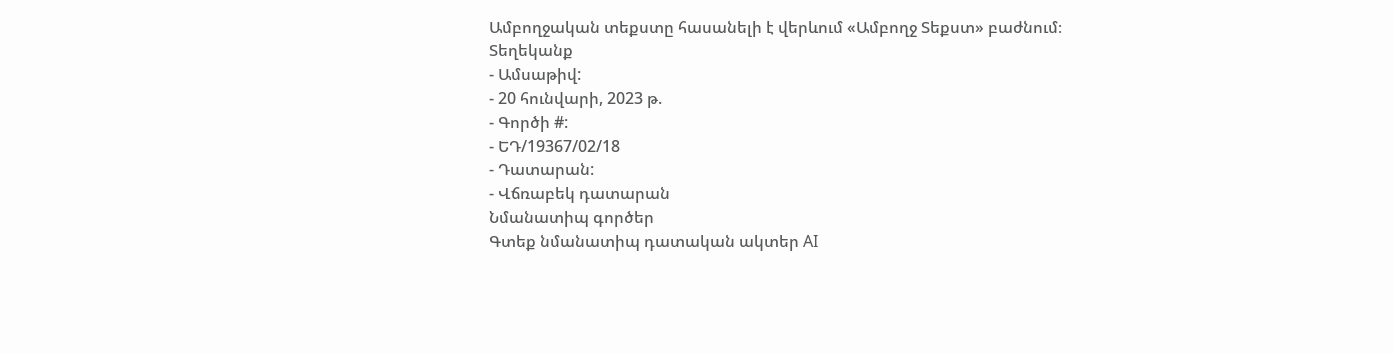Ամբողջական տեքստը հասանելի է վերևում «Ամբողջ Տեքստ» բաժնում։
Տեղեկանք
- Ամսաթիվ:
- 20 հունվարի, 2023 թ.
- Գործի #:
- ԵԴ/19367/02/18
- Դատարան:
- Վճռաբեկ դատարան
Նմանատիպ գործեր
Գտեք նմանատիպ դատական ակտեր AI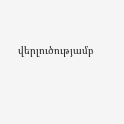վերլուծությամբ